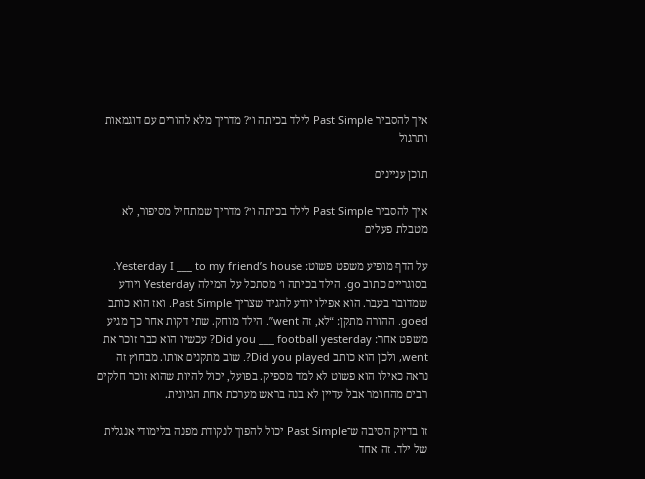איך להסביר Past Simple לילד בכיתה ו׳? מדריך מלא להורים עם דוגמאות ותרגול

תוכן עניינים

איך להסביר Past Simple לילד בכיתה ו׳? מדריך שמתחיל מסיפור, לא מטבלת פעלים

על הדף מופיע משפט פשוט: Yesterday I ___ to my friend’s house. בסוגריים כתוב go. הילד בכיתה ו׳ מסתכל על המילה Yesterday ויודע שמדובר בעבר. הוא אפילו יודע להגיד שצריך Past Simple. ואז הוא כותב goed. ההורה מתקן: “לא, זה went”. הילד מוחק. שתי דקות אחר כך מגיע משפט אחר: Did you ___ football yesterday? עכשיו הוא כבר זוכר את went, ולכן הוא כותב Did you played?. שוב מתקנים אותו. מבחוץ זה נראה כאילו הוא פשוט לא למד מספיק. בפועל, יכול להיות שהוא זוכר חלקים רבים מהחומר אבל עדיין לא בנה בראש מערכת אחת הגיונית.

זו בדיוק הסיבה ש־Past Simple יכול להפוך לנקודת מפנה בלימודי אנגלית של ילד. זה אחד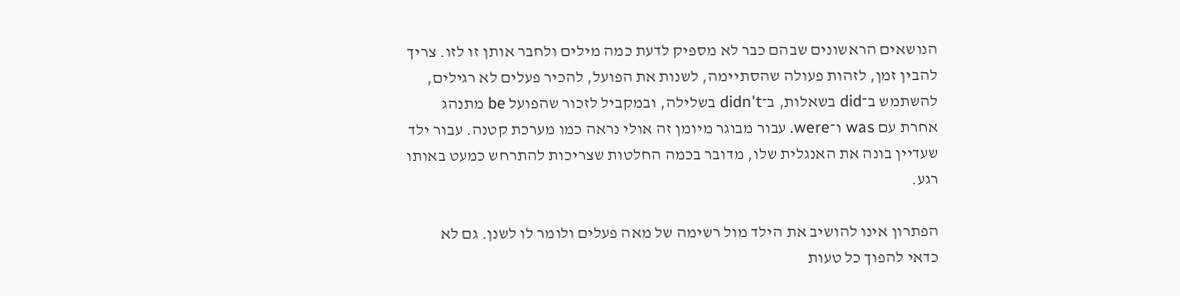הנושאים הראשונים שבהם כבר לא מספיק לדעת כמה מילים ולחבר אותן זו לזו. צריך להבין זמן, לזהות פעולה שהסתיימה, לשנות את הפועל, להכיר פעלים לא רגילים, להשתמש ב־did בשאלות, ב־didn't בשלילה, ובמקביל לזכור שהפועל be מתנהג אחרת עם was ו־were. עבור מבוגר מיומן זה אולי נראה כמו מערכת קטנה. עבור ילד שעדיין בונה את האנגלית שלו, מדובר בכמה החלטות שצריכות להתרחש כמעט באותו רגע.

הפתרון אינו להושיב את הילד מול רשימה של מאה פעלים ולומר לו לשנן. גם לא כדאי להפוך כל טעות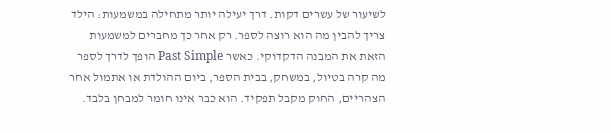לשיעור של עשרים דקות. דרך יעילה יותר מתחילה במשמעות: הילד צריך להבין מה הוא רוצה לספר. רק אחר כך מחברים למשמעות הזאת את המבנה הדקדוקי. כאשר Past Simple הופך לדרך לספר מה קרה בטיול, במשחק, בבית הספר, ביום ההולדת או אתמול אחר הצהריים, החוק מקבל תפקיד. הוא כבר אינו חומר למבחן בלבד.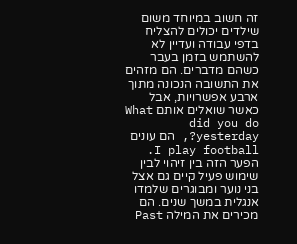זה חשוב במיוחד משום שילדים יכולים להצליח בדפי עבודה ועדיין לא להשתמש בזמן בעבר כשהם מדברים. הם מזהים את התשובה הנכונה מתוך ארבע אפשרויות, אבל כאשר שואלים אותם What did you do yesterday?, הם עונים I play football. הפער הזה בין זיהוי לבין שימוש פעיל קיים גם אצל בני נוער ומבוגרים שלמדו אנגלית במשך שנים. הם מכירים את המילה Past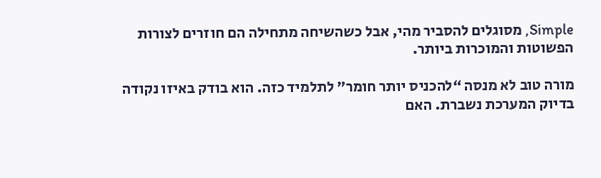Simple, מסוגלים להסביר מהי, אבל כשהשיחה מתחילה הם חוזרים לצורות הפשוטות והמוכרות ביותר.

מורה טוב לא מנסה “להכניס יותר חומר” לתלמיד כזה. הוא בודק באיזו נקודה בדיוק המערכת נשברת. האם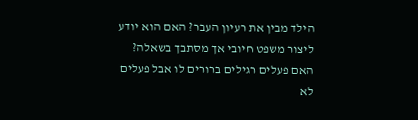הילד מבין את רעיון העבר? האם הוא יודע ליצור משפט חיובי אך מסתבך בשאלה? האם פעלים רגילים ברורים לו אבל פעלים לא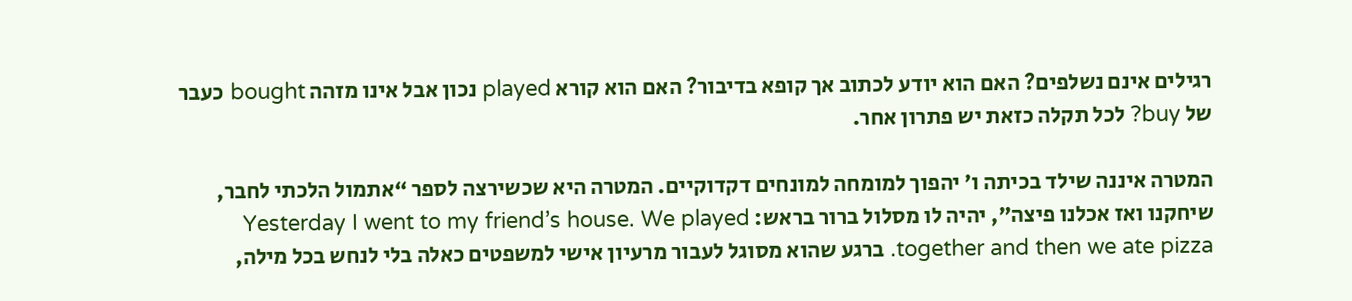רגילים אינם נשלפים? האם הוא יודע לכתוב אך קופא בדיבור? האם הוא קורא played נכון אבל אינו מזהה bought כעבר של buy? לכל תקלה כזאת יש פתרון אחר.

המטרה איננה שילד בכיתה ו׳ יהפוך למומחה למונחים דקדוקיים. המטרה היא שכשירצה לספר “אתמול הלכתי לחבר, שיחקנו ואז אכלנו פיצה”, יהיה לו מסלול ברור בראש: Yesterday I went to my friend’s house. We played together and then we ate pizza. ברגע שהוא מסוגל לעבור מרעיון אישי למשפטים כאלה בלי לנחש בכל מילה,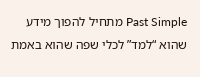Past Simple מתחיל להפוך מידע שהוא “למד” לכלי שפה שהוא באמת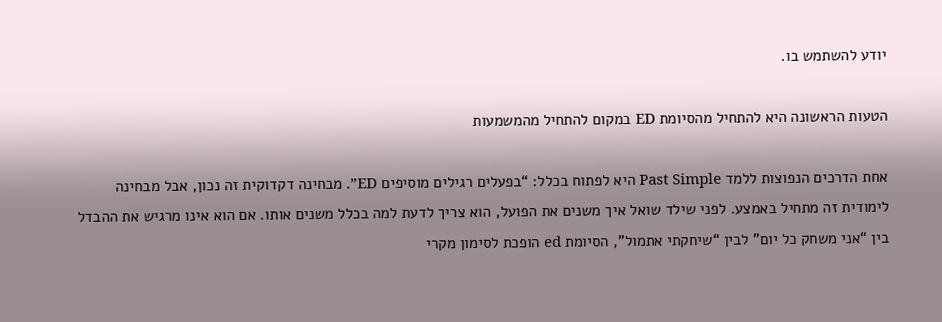יודע להשתמש בו.

הטעות הראשונה היא להתחיל מהסיומת ED במקום להתחיל מהמשמעות

אחת הדרכים הנפוצות ללמד Past Simple היא לפתוח בכלל: “בפעלים רגילים מוסיפים ED”. מבחינה דקדוקית זה נכון, אבל מבחינה לימודית זה מתחיל באמצע. לפני שילד שואל איך משנים את הפועל, הוא צריך לדעת למה בכלל משנים אותו. אם הוא אינו מרגיש את ההבדל בין “אני משחק כל יום” לבין “שיחקתי אתמול”, הסיומת ed הופכת לסימון מקרי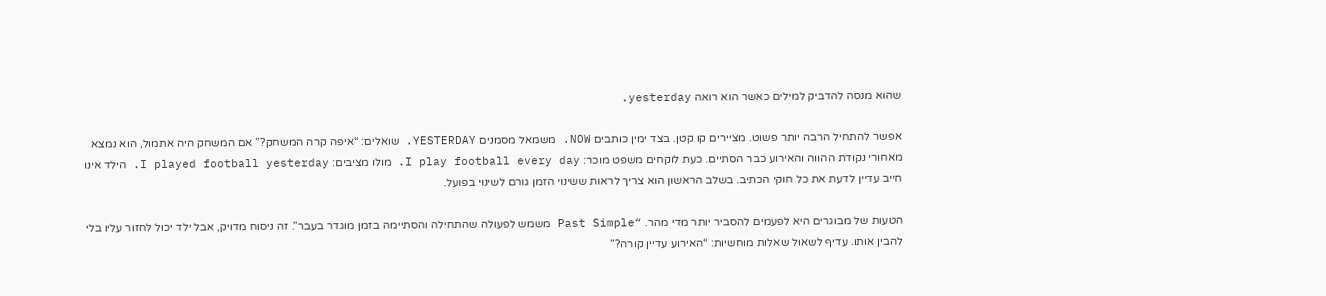שהוא מנסה להדביק למילים כאשר הוא רואה yesterday.

אפשר להתחיל הרבה יותר פשוט. מציירים קו קטן. בצד ימין כותבים NOW. משמאל מסמנים YESTERDAY. שואלים: “איפה קרה המשחק?” אם המשחק היה אתמול, הוא נמצא מאחורי נקודת ההווה והאירוע כבר הסתיים. כעת לוקחים משפט מוכר: I play football every day. מולו מציבים: I played football yesterday. הילד אינו חייב עדיין לדעת את כל חוקי הכתיב. בשלב הראשון הוא צריך לראות ששינוי הזמן גורם לשינוי בפועל.

הטעות של מבוגרים היא לפעמים להסביר יותר מדי מהר. “Past Simple משמש לפעולה שהתחילה והסתיימה בזמן מוגדר בעבר”. זה ניסוח מדויק, אבל ילד יכול לחזור עליו בלי להבין אותו. עדיף לשאול שאלות מוחשיות: “האירוע עדיין קורה?”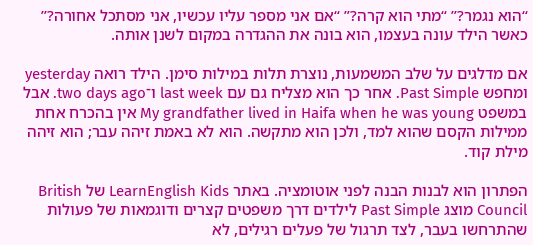“הוא נגמר?” “מתי הוא קרה?” “אם אני מספר עליו עכשיו, אני מסתכל אחורה?” כאשר הילד עונה בעצמו, הוא בונה את ההגדרה במקום לשנן אותה.

אם מדלגים על שלב המשמעות, נוצרת תלות במילות סימן. הילד רואה yesterday ומחפש Past Simple. אחר כך הוא מצליח גם עם last week ו־two days ago. אבל במשפט My grandfather lived in Haifa when he was young אין בהכרח אחת ממילות הקסם שהוא למד, ולכן הוא מתקשה. הוא לא באמת זיהה עבר; הוא זיהה מילת קוד.

הפתרון הוא לבנות הבנה לפני אוטומציה. באתר LearnEnglish Kids של British Council מוצג Past Simple לילדים דרך משפטים קצרים ודוגמאות של פעולות שהתרחשו בעבר, לצד תרגול של פעלים רגילים, לא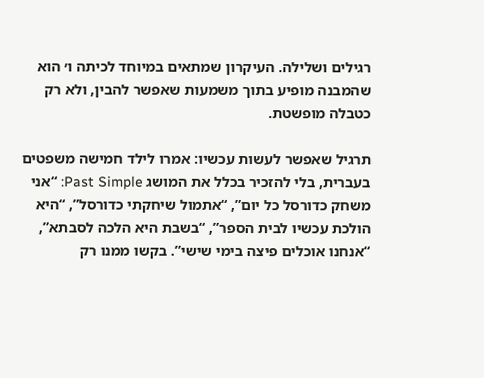רגילים ושלילה. העיקרון שמתאים במיוחד לכיתה ו׳ הוא שהמבנה מופיע בתוך משמעות שאפשר להבין, ולא רק כטבלה מופשטת.

תרגיל שאפשר לעשות עכשיו: אמרו לילד חמישה משפטים בעברית, בלי להזכיר בכלל את המושג Past Simple: “אני משחק כדורסל כל יום”, “אתמול שיחקתי כדורסל”, “היא הולכת עכשיו לבית הספר”, “בשבת היא הלכה לסבתא”, “אנחנו אוכלים פיצה בימי שישי”. בקשו ממנו רק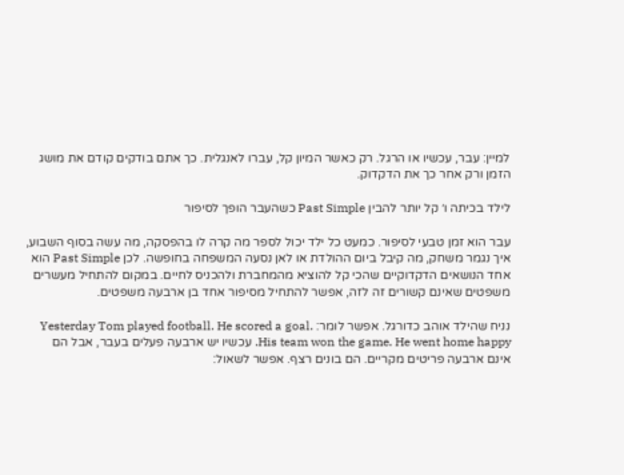למיין: עבר, עכשיו או הרגל. רק כאשר המיון קל, עברו לאנגלית. כך אתם בודקים קודם את מושג הזמן ורק אחר כך את הדקדוק.

לילד בכיתה ו׳ קל יותר להבין Past Simple כשהעבר הופך לסיפור

עבר הוא זמן טבעי לסיפור. כמעט כל ילד יכול לספר מה קרה לו בהפסקה, מה עשה בסוף השבוע, איך נגמר משחק, מה קיבל ביום ההולדת או לאן נסעה המשפחה בחופשה. לכן Past Simple הוא אחד הנושאים הדקדוקיים שהכי קל להוציא מהמחברת ולהכניס לחיים. במקום להתחיל מעשרים משפטים שאינם קשורים זה לזה, אפשר להתחיל מסיפור אחד בן ארבעה משפטים.

נניח שהילד אוהב כדורגל. אפשר לומר: Yesterday Tom played football. He scored a goal. His team won the game. He went home happy. עכשיו יש ארבעה פעלים בעבר, אבל הם אינם ארבעה פריטים מקריים. הם בונים רצף. אפשר לשאול: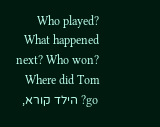Who played? What happened next? Who won? Where did Tom go? הילד קורא,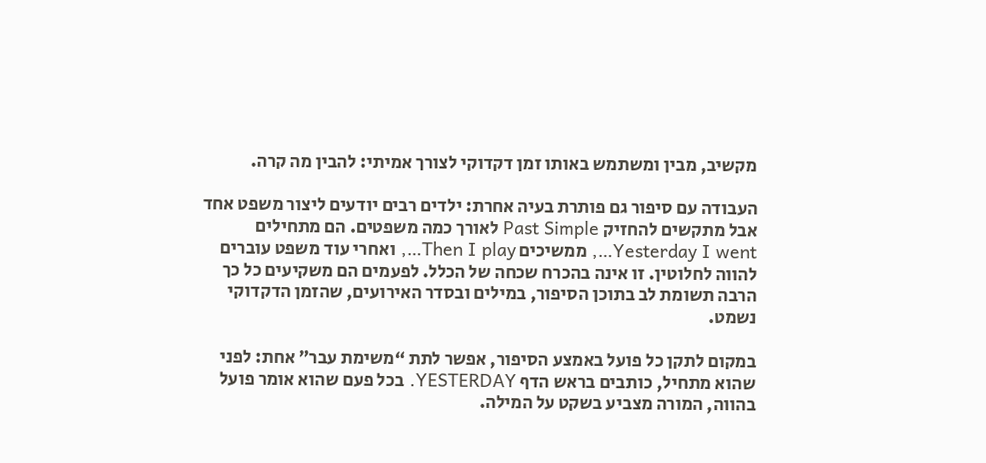מקשיב, מבין ומשתמש באותו זמן דקדוקי לצורך אמיתי: להבין מה קרה.

העבודה עם סיפור גם פותרת בעיה אחרת: ילדים רבים יודעים ליצור משפט אחד אבל מתקשים להחזיק Past Simple לאורך כמה משפטים. הם מתחילים Yesterday I went…, ממשיכים Then I play…, ואחרי עוד משפט עוברים להווה לחלוטין. זו אינה בהכרח שכחה של הכלל. לפעמים הם משקיעים כל כך הרבה תשומת לב בתוכן הסיפור, במילים ובסדר האירועים, שהזמן הדקדוקי נשמט.

במקום לתקן כל פועל באמצע הסיפור, אפשר לתת “משימת עבר” אחת: לפני שהוא מתחיל, כותבים בראש הדף YESTERDAY. בכל פעם שהוא אומר פועל בהווה, המורה מצביע בשקט על המילה.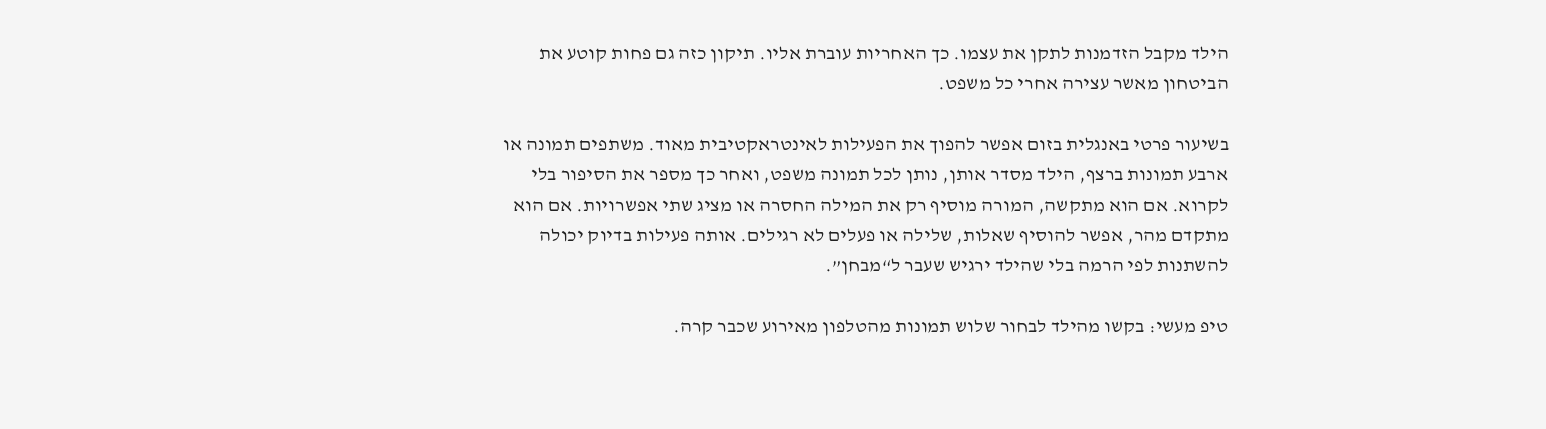הילד מקבל הזדמנות לתקן את עצמו. כך האחריות עוברת אליו. תיקון כזה גם פחות קוטע את הביטחון מאשר עצירה אחרי כל משפט.

בשיעור פרטי באנגלית בזום אפשר להפוך את הפעילות לאינטראקטיבית מאוד. משתפים תמונה או ארבע תמונות ברצף, הילד מסדר אותן, נותן לכל תמונה משפט, ואחר כך מספר את הסיפור בלי לקרוא. אם הוא מתקשה, המורה מוסיף רק את המילה החסרה או מציג שתי אפשרויות. אם הוא מתקדם מהר, אפשר להוסיף שאלות, שלילה או פעלים לא רגילים. אותה פעילות בדיוק יכולה להשתנות לפי הרמה בלי שהילד ירגיש שעבר ל“מבחן”.

טיפ מעשי: בקשו מהילד לבחור שלוש תמונות מהטלפון מאירוע שכבר קרה.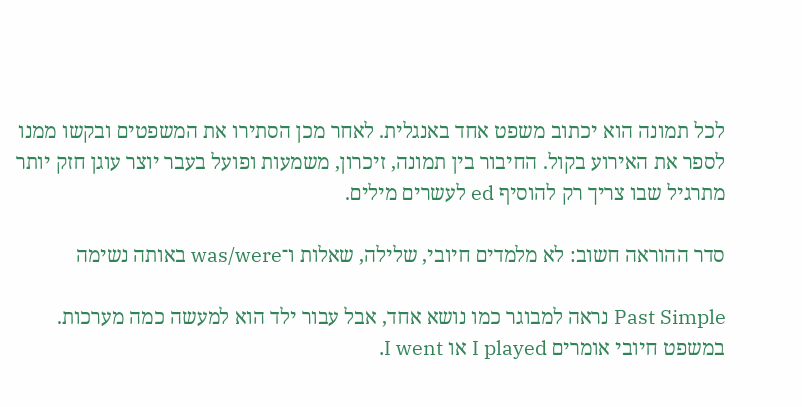לכל תמונה הוא יכתוב משפט אחד באנגלית. לאחר מכן הסתירו את המשפטים ובקשו ממנו לספר את האירוע בקול. החיבור בין תמונה, זיכרון, משמעות ופועל בעבר יוצר עוגן חזק יותר מתרגיל שבו צריך רק להוסיף ed לעשרים מילים.

סדר ההוראה חשוב: לא מלמדים חיובי, שלילה, שאלות ו־was/were באותה נשימה

Past Simple נראה למבוגר כמו נושא אחד, אבל עבור ילד הוא למעשה כמה מערכות. במשפט חיובי אומרים I played או I went.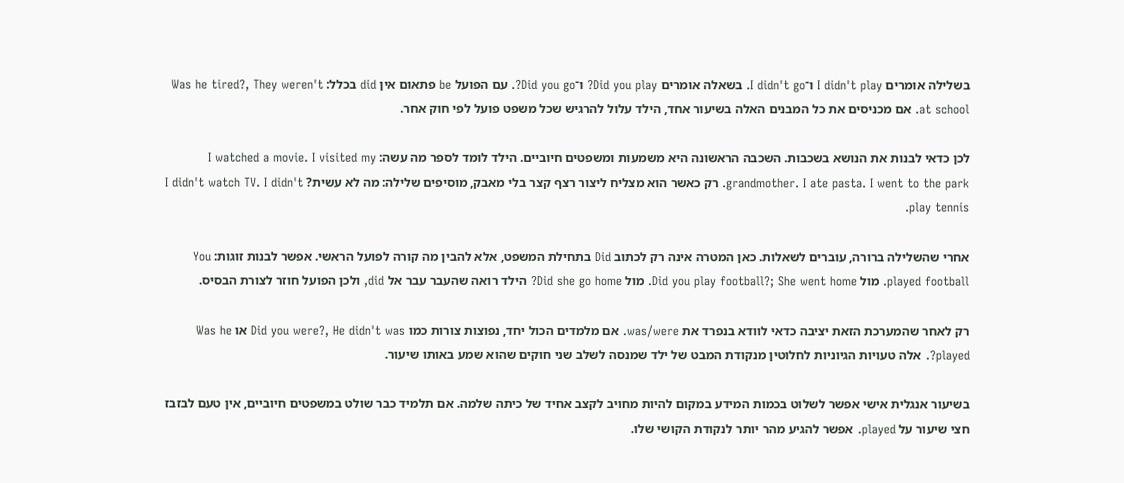בשלילה אומרים I didn't play ו־I didn't go. בשאלה אומרים Did you play? ו־Did you go?. עם הפועל be פתאום אין did בכלל: Was he tired?, They weren't at school. אם מכניסים את כל המבנים האלה בשיעור אחד, הילד עלול להרגיש שכל משפט פועל לפי חוק אחר.

לכן כדאי לבנות את הנושא בשכבות. השכבה הראשונה היא משמעות ומשפטים חיוביים. הילד לומד לספר מה עשה: I watched a movie. I visited my grandmother. I ate pasta. I went to the park. רק כאשר הוא מצליח ליצור רצף קצר בלי מאבק, מוסיפים שלילה: מה לא עשית? I didn't watch TV. I didn't play tennis.

אחרי שהשלילה ברורה, עוברים לשאלות. כאן המטרה אינה רק לכתוב Did בתחילת המשפט, אלא להבין מה קורה לפועל הראשי. אפשר לבנות זוגות: You played football. מול Did you play football?; She went home. מול Did she go home? הילד רואה שהעבר עבר אל did, ולכן הפועל חוזר לצורת הבסיס.

רק לאחר שהמערכת הזאת יציבה כדאי לוודא בנפרד את was/were. אם מלמדים הכול יחד, נפוצות צורות כמו Did you were?, He didn't was או Was he played?. אלה טעויות הגיוניות לחלוטין מנקודת המבט של ילד שמנסה לשלב שני חוקים שהוא שמע באותו שיעור.

בשיעור אנגלית אישי אפשר לשלוט בכמות המידע במקום להיות מחויב לקצב אחיד של כיתה שלמה. אם תלמיד כבר שולט במשפטים חיוביים, אין טעם לבזבז חצי שיעור על played. אפשר להגיע מהר יותר לנקודת הקושי שלו.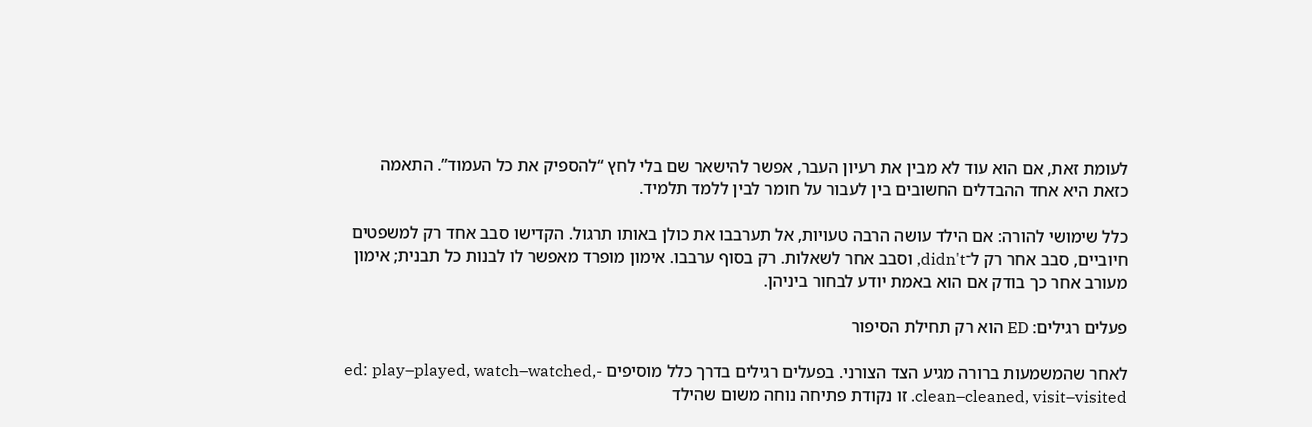לעומת זאת, אם הוא עוד לא מבין את רעיון העבר, אפשר להישאר שם בלי לחץ “להספיק את כל העמוד”. התאמה כזאת היא אחד ההבדלים החשובים בין לעבור על חומר לבין ללמד תלמיד.

כלל שימושי להורה: אם הילד עושה הרבה טעויות, אל תערבבו את כולן באותו תרגול. הקדישו סבב אחד רק למשפטים חיוביים, סבב אחר רק ל־didn't, וסבב אחר לשאלות. רק בסוף ערבבו. אימון מופרד מאפשר לו לבנות כל תבנית; אימון מעורב אחר כך בודק אם הוא באמת יודע לבחור ביניהן.

פעלים רגילים: ED הוא רק תחילת הסיפור

לאחר שהמשמעות ברורה מגיע הצד הצורני. בפעלים רגילים בדרך כלל מוסיפים -ed: play–played, watch–watched, clean–cleaned, visit–visited. זו נקודת פתיחה נוחה משום שהילד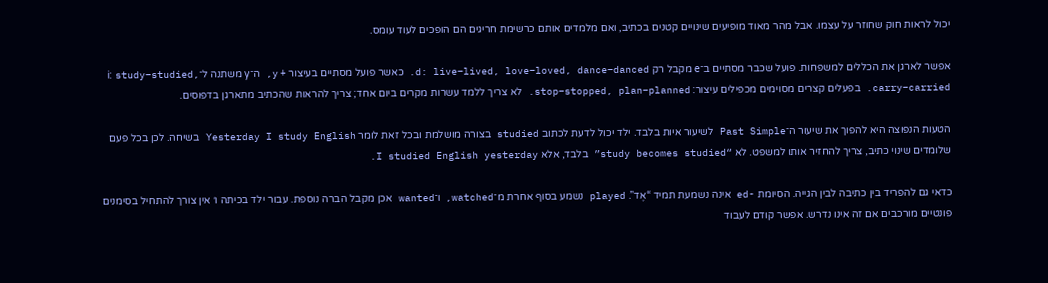יכול לראות חוק שחוזר על עצמו. אבל מהר מאוד מופיעים שינויים קטנים בכתיב, ואם מלמדים אותם כרשימת חריגים הם הופכים לעוד עומס.

אפשר לארגן את הכללים למשפחות. פועל שכבר מסתיים ב־e מקבל רק d: live–lived, love–loved, dance–danced. כאשר פועל מסתיים בעיצור + y, ה־y משתנה ל־i: study–studied, carry–carried. בפעלים קצרים מסוימים מכפילים עיצור: stop–stopped, plan–planned. לא צריך ללמד עשרות מקרים ביום אחד; צריך להראות שהכתיב מתארגן בדפוסים.

הטעות הנפוצה היא להפוך את שיעור ה־Past Simple לשיעור איות בלבד. ילד יכול לדעת לכתוב studied בצורה מושלמת ובכל זאת לומר Yesterday I study English בשיחה. לכן בכל פעם שלומדים שינוי כתיב, צריך להחזיר אותו למשפט. לא “study becomes studied” בלבד, אלא I studied English yesterday.

כדאי גם להפריד בין כתיבה לבין הגייה. הסיומת -ed אינה נשמעת תמיד “אֶד”. played נשמע בסוף אחרת מ־watched, ו־wanted אכן מקבל הברה נוספת. עבור ילד בכיתה ו׳ אין צורך להתחיל בסימנים פונטיים מורכבים אם זה אינו נדרש. אפשר קודם לעבוד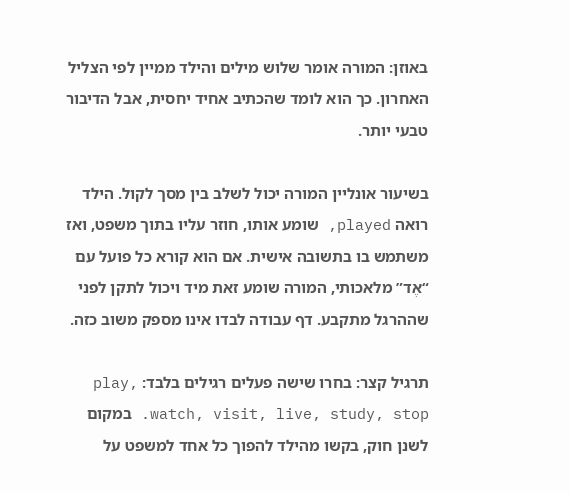באוזן: המורה אומר שלוש מילים והילד ממיין לפי הצליל האחרון. כך הוא לומד שהכתיב אחיד יחסית, אבל הדיבור טבעי יותר.

בשיעור אונליין המורה יכול לשלב בין מסך לקול. הילד רואה played, שומע אותו, חוזר עליו בתוך משפט, ואז משתמש בו בתשובה אישית. אם הוא קורא כל פועל עם “אֶד” מלאכותי, המורה שומע זאת מיד ויכול לתקן לפני שההרגל מתקבע. דף עבודה לבדו אינו מספק משוב כזה.

תרגיל קצר: בחרו שישה פעלים רגילים בלבד: play, watch, visit, live, study, stop. במקום לשנן חוק, בקשו מהילד להפוך כל אחד למשפט על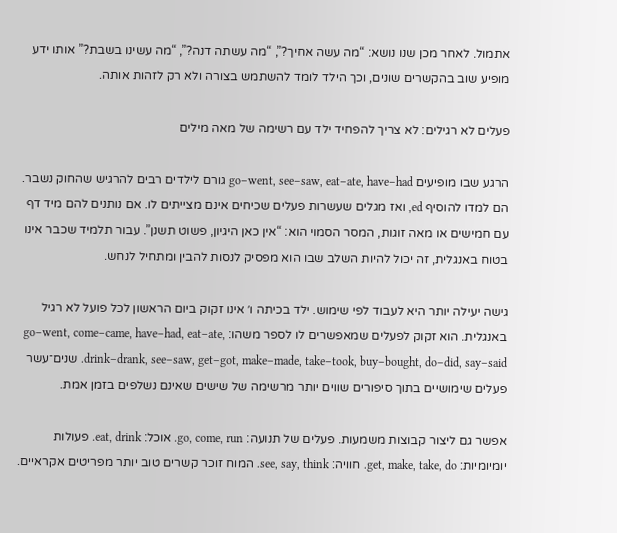אתמול. לאחר מכן שנו נושא: “מה עשה אחיך?”, “מה עשתה דנה?”, “מה עשינו בשבת?” אותו ידע מופיע שוב בהקשרים שונים, וכך הילד לומד להשתמש בצורה ולא רק לזהות אותה.

פעלים לא רגילים: לא צריך להפחיד ילד עם רשימה של מאה מילים

הרגע שבו מופיעים go–went, see–saw, eat–ate, have–had גורם לילדים רבים להרגיש שהחוק נשבר. הם למדו להוסיף ed, ואז מגלים שעשרות פעלים שכיחים אינם מצייתים לו. אם נותנים להם מיד דף עם חמישים או מאה זוגות, המסר הסמוי הוא: “אין כאן היגיון, פשוט תשנן”. עבור תלמיד שכבר אינו בטוח באנגלית, זה יכול להיות השלב שבו הוא מפסיק לנסות להבין ומתחיל לנחש.

גישה יעילה יותר היא לעבוד לפי שימוש. ילד בכיתה ו׳ אינו זקוק ביום הראשון לכל פועל לא רגיל באנגלית. הוא זקוק לפעלים שמאפשרים לו לספר משהו: go–went, come–came, have–had, eat–ate, drink–drank, see–saw, get–got, make–made, take–took, buy–bought, do–did, say–said. שנים־עשר פעלים שימושיים בתוך סיפורים שווים יותר מרשימה של שישים שאינם נשלפים בזמן אמת.

אפשר גם ליצור קבוצות משמעות. פעלים של תנועה: go, come, run. אוכל: eat, drink. פעולות יומיומיות: get, make, take, do. חוויה: see, say, think. המוח זוכר קשרים טוב יותר מפריטים אקראיים.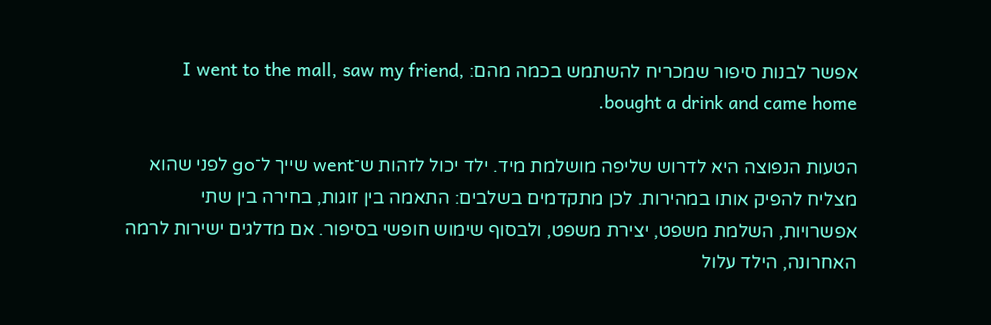אפשר לבנות סיפור שמכריח להשתמש בכמה מהם: I went to the mall, saw my friend, bought a drink and came home.

הטעות הנפוצה היא לדרוש שליפה מושלמת מיד. ילד יכול לזהות ש־went שייך ל־go לפני שהוא מצליח להפיק אותו במהירות. לכן מתקדמים בשלבים: התאמה בין זוגות, בחירה בין שתי אפשרויות, השלמת משפט, יצירת משפט, ולבסוף שימוש חופשי בסיפור. אם מדלגים ישירות לרמה האחרונה, הילד עלול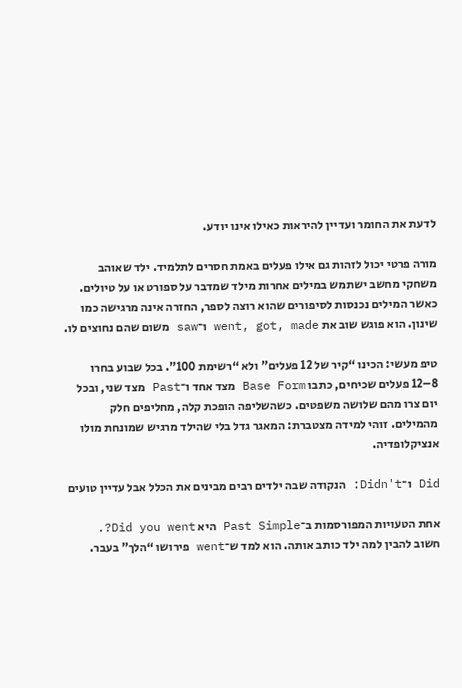לדעת את החומר ועדיין להיראות כאילו אינו יודע.

מורה פרטי יכול לזהות גם אילו פעלים באמת חסרים לתלמיד. ילד שאוהב משחקי מחשב ישתמש במילים אחרות מילד שמדבר על ספורט או על טיולים. כאשר המילים נכנסות לסיפורים שהוא רוצה לספר, החזרה אינה מרגישה כמו שינון. הוא פוגש שוב את went, got, made ו־saw משום שהם נחוצים לו.

טיפ מעשי: הכינו “קיר של 12 פעלים” ולא “רשימת 100”. בכל שבוע בחרו 8–12 פעלים שכיחים, כתבו Base Form מצד אחד ו־Past מצד שני, ובכל יום צרו מהם שלושה משפטים. כשהשליפה הופכת קלה, מחליפים חלק מהמילים. זוהי למידה מצטברת: המאגר גדל בלי שהילד מרגיש שמונחת מולו אנציקלופדיה.

Did ו־Didn't: הנקודה שבה ילדים רבים מבינים את הכלל אבל עדיין טועים

אחת הטעויות המפורסמות ב־Past Simple היא Did you went?. חשוב להבין למה ילד כותב אותה. הוא למד ש־went פירושו “הלך” בעבר.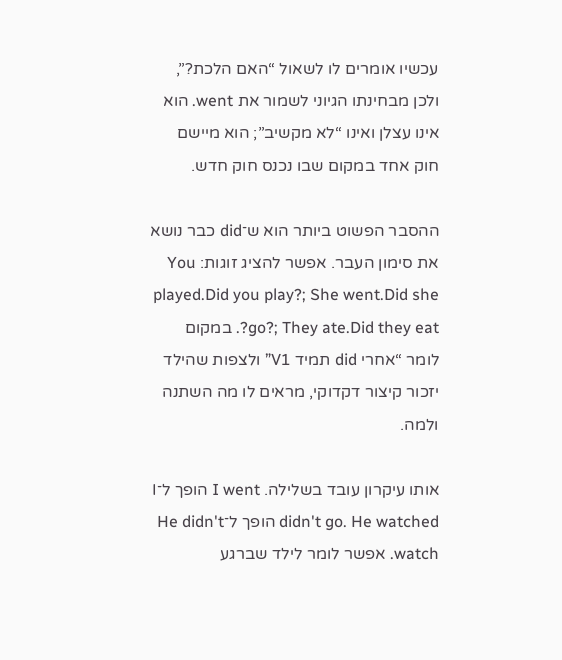עכשיו אומרים לו לשאול “האם הלכת?”, ולכן מבחינתו הגיוני לשמור את went. הוא אינו עצלן ואינו “לא מקשיב”; הוא מיישם חוק אחד במקום שבו נכנס חוק חדש.

ההסבר הפשוט ביותר הוא ש־did כבר נושא את סימון העבר. אפשר להציג זוגות: You played.Did you play?; She went.Did she go?; They ate.Did they eat?. במקום לומר “אחרי did תמיד V1” ולצפות שהילד יזכור קיצור דקדוקי, מראים לו מה השתנה ולמה.

אותו עיקרון עובד בשלילה. I went הופך ל־I didn't go. He watched הופך ל־He didn't watch. אפשר לומר לילד שברגע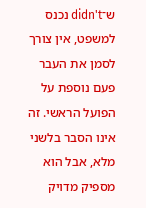ש־didn't נכנס למשפט, אין צורך לסמן את העבר פעם נוספת על הפועל הראשי. זה אינו הסבר בלשני מלא, אבל הוא מספיק מדויק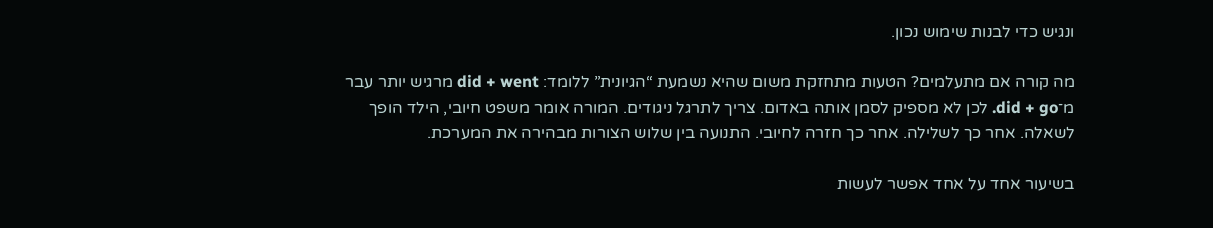ונגיש כדי לבנות שימוש נכון.

מה קורה אם מתעלמים? הטעות מתחזקת משום שהיא נשמעת “הגיונית” ללומד: did + went מרגיש יותר עבר מ־did + go. לכן לא מספיק לסמן אותה באדום. צריך לתרגל ניגודים. המורה אומר משפט חיובי, הילד הופך לשאלה. אחר כך לשלילה. אחר כך חזרה לחיובי. התנועה בין שלוש הצורות מבהירה את המערכת.

בשיעור אחד על אחד אפשר לעשות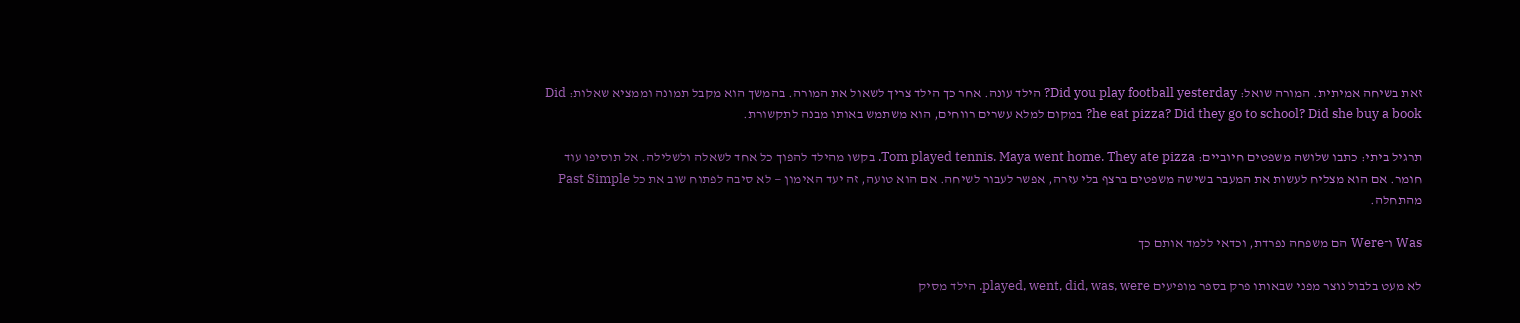זאת בשיחה אמיתית. המורה שואל: Did you play football yesterday? הילד עונה. אחר כך הילד צריך לשאול את המורה. בהמשך הוא מקבל תמונה וממציא שאלות: Did he eat pizza? Did they go to school? Did she buy a book? במקום למלא עשרים רווחים, הוא משתמש באותו מבנה לתקשורת.

תרגיל ביתי: כתבו שלושה משפטים חיוביים: Tom played tennis. Maya went home. They ate pizza. בקשו מהילד להפוך כל אחד לשאלה ולשלילה. אל תוסיפו עוד חומר. אם הוא מצליח לעשות את המעבר בשישה משפטים ברצף בלי עזרה, אפשר לעבור לשיחה. אם הוא טועה, זה יעד האימון — לא סיבה לפתוח שוב את כל Past Simple מהתחלה.

Was ו־Were הם משפחה נפרדת, וכדאי ללמד אותם כך

לא מעט בלבול נוצר מפני שבאותו פרק בספר מופיעים played, went, did, was, were. הילד מסיק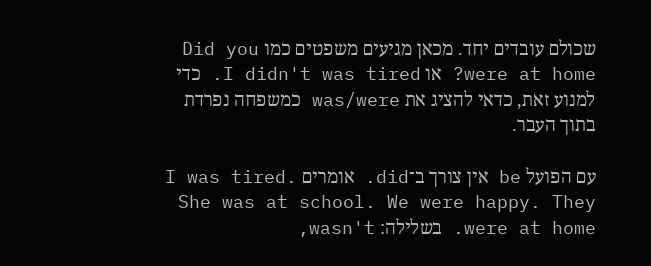שכולם עובדים יחד. מכאן מגיעים משפטים כמו Did you were at home? או I didn't was tired. כדי למנוע זאת, כדאי להציג את was/were כמשפחה נפרדת בתוך העבר.

עם הפועל be אין צורך ב־did. אומרים I was tired. She was at school. We were happy. They were at home. בשלילה: wasn't,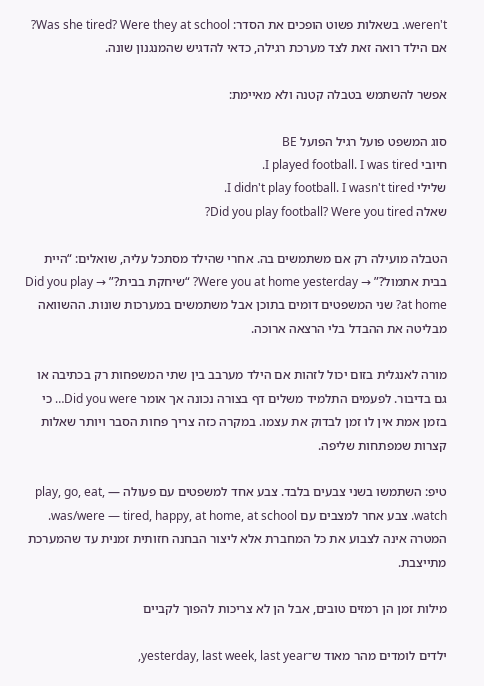weren't. בשאלות פשוט הופכים את הסדר: Was she tired? Were they at school? אם הילד רואה זאת לצד מערכת רגילה, כדאי להדגיש שהמנגנון שונה.

אפשר להשתמש בטבלה קטנה ולא מאיימת:

סוג המשפט פועל רגיל הפועל BE
חיובי I played football. I was tired.
שלילי I didn't play football. I wasn't tired.
שאלה Did you play football? Were you tired?

הטבלה מועילה רק אם משתמשים בה. אחרי שהילד מסתכל עליה, שואלים: “היית בבית אתמול?” → Were you at home yesterday? “שיחקת בבית?” → Did you play at home? שני המשפטים דומים בתוכן אבל משתמשים במערכות שונות. ההשוואה מבליטה את ההבדל בלי הרצאה ארוכה.

מורה לאנגלית בזום יכול לזהות אם הילד מערבב בין שתי המשפחות רק בכתיבה או גם בדיבור. לפעמים התלמיד משלים דף בצורה נכונה אך אומר Did you were… כי בזמן אמת אין לו זמן לבדוק את עצמו. במקרה כזה צריך פחות הסבר ויותר שאלות קצרות שמפתחות שליפה.

טיפ: השתמשו בשני צבעים בלבד. צבע אחד למשפטים עם פעולה — play, go, eat, watch. צבע אחר למצבים עם was/were — tired, happy, at home, at school. המטרה אינה לצבוע את כל המחברת אלא ליצור הבחנה חזותית זמנית עד שהמערכת מתייצבת.

מילות זמן הן רמזים טובים, אבל הן לא צריכות להפוך לקביים

ילדים לומדים מהר מאוד ש־yesterday, last week, last year,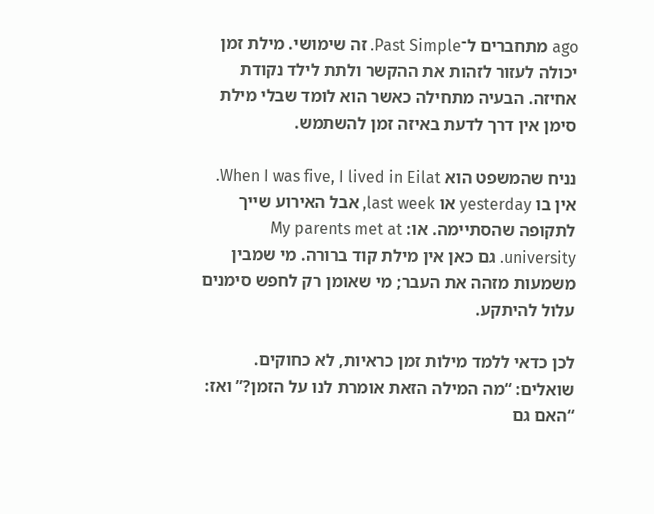ago מתחברים ל־Past Simple. זה שימושי. מילת זמן יכולה לעזור לזהות את ההקשר ולתת לילד נקודת אחיזה. הבעיה מתחילה כאשר הוא לומד שבלי מילת סימן אין דרך לדעת באיזה זמן להשתמש.

נניח שהמשפט הוא When I was five, I lived in Eilat. אין בו yesterday או last week, אבל האירוע שייך לתקופה שהסתיימה. או: My parents met at university. גם כאן אין מילת קוד ברורה. מי שמבין משמעות מזהה את העבר; מי שאומן רק לחפש סימנים עלול להיתקע.

לכן כדאי ללמד מילות זמן כראיות, לא כחוקים. שואלים: “מה המילה הזאת אומרת לנו על הזמן?” ואז: “האם גם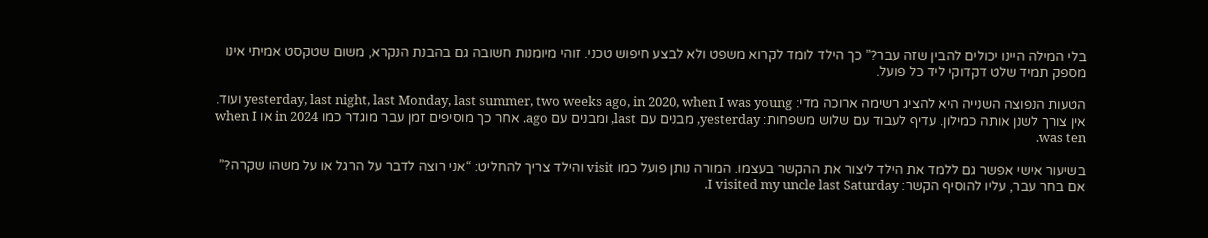בלי המילה היינו יכולים להבין שזה עבר?” כך הילד לומד לקרוא משפט ולא לבצע חיפוש טכני. זוהי מיומנות חשובה גם בהבנת הנקרא, משום שטקסט אמיתי אינו מספק תמיד שלט דקדוקי ליד כל פועל.

הטעות הנפוצה השנייה היא להציג רשימה ארוכה מדי: yesterday, last night, last Monday, last summer, two weeks ago, in 2020, when I was young ועוד. אין צורך לשנן אותה כמילון. עדיף לעבוד עם שלוש משפחות: yesterday, מבנים עם last, ומבנים עם ago. אחר כך מוסיפים זמן עבר מוגדר כמו in 2024 או when I was ten.

בשיעור אישי אפשר גם ללמד את הילד ליצור את ההקשר בעצמו. המורה נותן פועל כמו visit והילד צריך להחליט: “אני רוצה לדבר על הרגל או על משהו שקרה?” אם בחר עבר, עליו להוסיף הקשר: I visited my uncle last Saturday.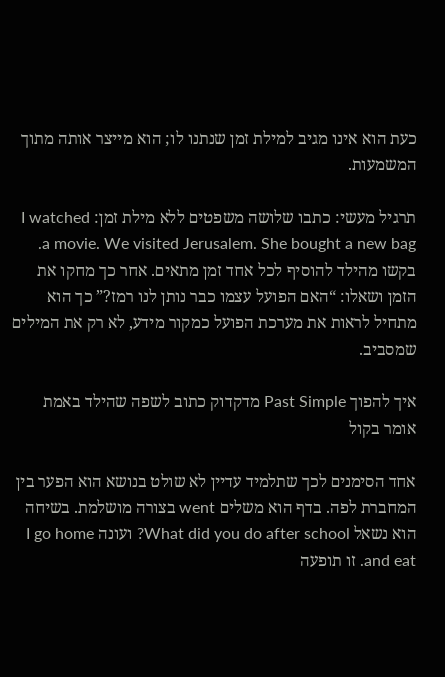כעת הוא אינו מגיב למילת זמן שנתנו לו; הוא מייצר אותה מתוך המשמעות.

תרגיל מעשי: כתבו שלושה משפטים ללא מילת זמן: I watched a movie. We visited Jerusalem. She bought a new bag. בקשו מהילד להוסיף לכל אחד זמן מתאים. אחר כך מחקו את הזמן ושאלו: “האם הפועל עצמו כבר נותן לנו רמז?” כך הוא מתחיל לראות את מערכת הפועל כמקור מידע, לא רק את המילים שמסביב.

איך להפוך Past Simple מדקדוק כתוב לשפה שהילד באמת אומר בקול

אחד הסימנים לכך שתלמיד עדיין לא שולט בנושא הוא הפער בין המחברת לפה. בדף הוא משלים went בצורה מושלמת. בשיחה הוא נשאל What did you do after school? ועונה I go home and eat. זו תופעה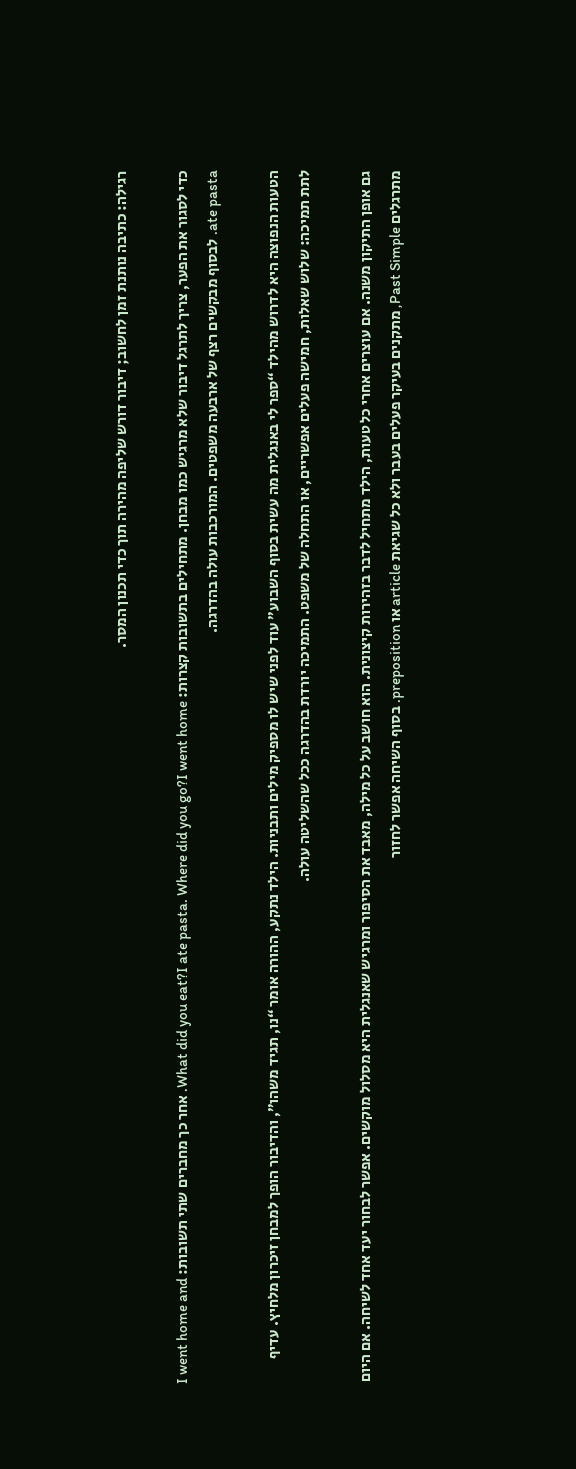רגילה: כתיבה נותנת זמן לחשוב; דיבור דורש שליפה מהירה תוך כדי תכנון המסר.

כדי לסגור את הפער, צריך לתרגל דיבור שלא מרגיש כמו מבחן. מתחילים בתשובות קצרות: What did you eat?I ate pasta. Where did you go?I went home. אחר כך מחברים שתי תשובות: I went home and ate pasta. לבסוף מבקשים רצף של ארבעה משפטים. המורכבות עולה בהדרגה.

הטעות הנפוצה היא לדרוש מהילד “ספר לי באנגלית מה עשית בסוף השבוע” עוד לפני שיש לו מספיק מילים ותבניות. הילד נתקע, ההורה אומר “נו, תגיד משהו”, והדיבור הופך למבחן זיכרון מלחיץ. עדיף לתת תמיכה: שלוש שאלות, חמישה פעלים אפשריים, או התחלה של משפט. התמיכה יורדת בהדרגה ככל שהשליטה עולה.

גם אופן התיקון משנה. אם עוצרים אחרי כל טעות, הילד מתחיל לדבר בזהירות קיצונית. הוא חושב על כל מילה, מאבד את הסיפור ומרגיש שאנגלית היא מסלול מוקשים. אפשר לבחור יעד אחד לשיחה. אם היום מתרגלים Past Simple, מתקנים בעיקר פעלים בעבר ולא כל שגיאת article או preposition. בסוף השיחה אפשר לחזור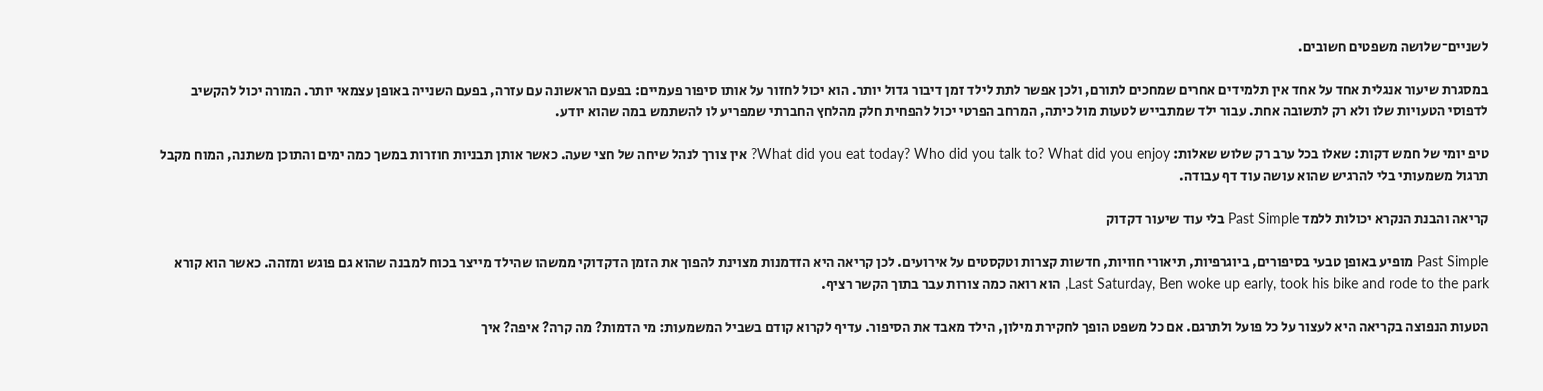לשניים־שלושה משפטים חשובים.

במסגרת שיעור אנגלית אחד על אחד אין תלמידים אחרים שמחכים לתורם, ולכן אפשר לתת לילד זמן דיבור גדול יותר. הוא יכול לחזור על אותו סיפור פעמיים: בפעם הראשונה עם עזרה, בפעם השנייה באופן עצמאי יותר. המורה יכול להקשיב לדפוסי הטעויות שלו ולא רק לתשובה אחת. עבור ילד שמתבייש לטעות מול כיתה, המרחב הפרטי יכול להפחית חלק מהלחץ החברתי שמפריע לו להשתמש במה שהוא יודע.

טיפ יומי של חמש דקות: שאלו בכל ערב רק שלוש שאלות: What did you eat today? Who did you talk to? What did you enjoy? אין צורך לנהל שיחה של חצי שעה. כאשר אותן תבניות חוזרות במשך כמה ימים והתוכן משתנה, המוח מקבל תרגול משמעותי בלי להרגיש שהוא עושה עוד דף עבודה.

קריאה והבנת הנקרא יכולות ללמד Past Simple בלי עוד שיעור דקדוק

Past Simple מופיע באופן טבעי בסיפורים, ביוגרפיות, תיאורי חוויות, חדשות קצרות וטקסטים על אירועים. לכן קריאה היא הזדמנות מצוינת להפוך את הזמן הדקדוקי ממשהו שהילד מייצר בכוח למבנה שהוא גם פוגש ומזהה. כאשר הוא קורא Last Saturday, Ben woke up early, took his bike and rode to the park, הוא רואה כמה צורות עבר בתוך הקשר רציף.

הטעות הנפוצה בקריאה היא לעצור על כל פועל ולתרגם. אם כל משפט הופך לחקירת מילון, הילד מאבד את הסיפור. עדיף לקרוא קודם בשביל המשמעות: מי הדמות? מה קרה? איפה? איך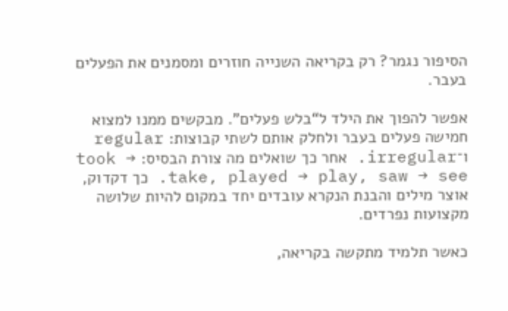הסיפור נגמר? רק בקריאה השנייה חוזרים ומסמנים את הפעלים בעבר.

אפשר להפוך את הילד ל“בלש פעלים”. מבקשים ממנו למצוא חמישה פעלים בעבר ולחלק אותם לשתי קבוצות: regular ו־irregular. אחר כך שואלים מה צורת הבסיס: took → take, played → play, saw → see. כך דקדוק, אוצר מילים והבנת הנקרא עובדים יחד במקום להיות שלושה מקצועות נפרדים.

כאשר תלמיד מתקשה בקריאה,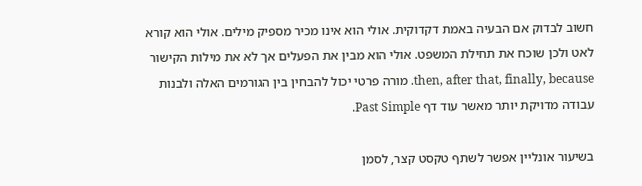חשוב לבדוק אם הבעיה באמת דקדוקית. אולי הוא אינו מכיר מספיק מילים. אולי הוא קורא לאט ולכן שוכח את תחילת המשפט. אולי הוא מבין את הפעלים אך לא את מילות הקישור then, after that, finally, because. מורה פרטי יכול להבחין בין הגורמים האלה ולבנות עבודה מדויקת יותר מאשר עוד דף Past Simple.

בשיעור אונליין אפשר לשתף טקסט קצר, לסמן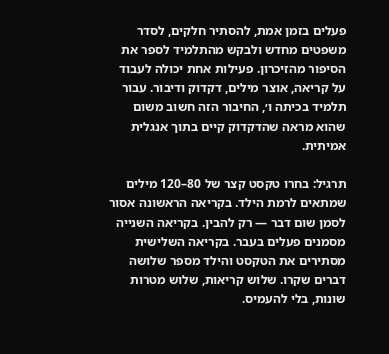פעלים בזמן אמת, להסתיר חלקים, לסדר משפטים מחדש ולבקש מהתלמיד לספר את הסיפור מהזיכרון. פעילות אחת יכולה לעבוד על קריאה, אוצר מילים, דקדוק ודיבור. עבור תלמיד בכיתה ו׳, החיבור הזה חשוב משום שהוא מראה שהדקדוק קיים בתוך אנגלית אמיתית.

תרגיל: בחרו טקסט קצר של 80–120 מילים שמתאים לרמת הילד. בקריאה הראשונה אסור לסמן שום דבר — רק להבין. בקריאה השנייה מסמנים פעלים בעבר. בקריאה השלישית מסתירים את הטקסט והילד מספר שלושה דברים שקרו. שלוש קריאות, שלוש מטרות שונות, בלי להעמיס.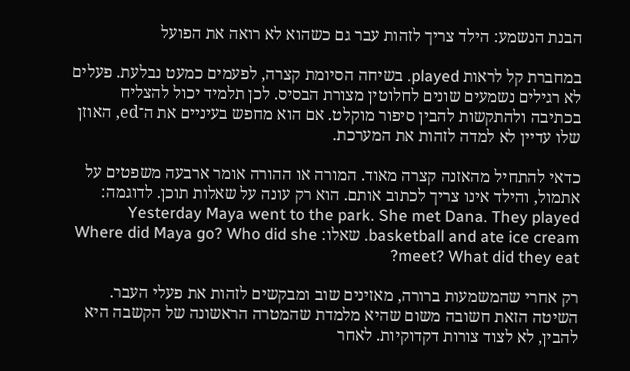הבנת הנשמע: הילד צריך לזהות עבר גם כשהוא לא רואה את הפועל

במחברת קל לראות played. בשיחה הסיומת קצרה, לפעמים כמעט נבלעת. פעלים לא רגילים נשמעים שונים לחלוטין מצורת הבסיס. לכן תלמיד יכול להצליח בכתיבה ולהתקשות להבין סיפור מוקלט. אם הוא מחפש בעיניים את ה־ed, האוזן שלו עדיין לא למדה לזהות את המערכת.

כדאי להתחיל מהאזנה קצרה מאוד. המורה או ההורה אומר ארבעה משפטים על אתמול, והילד אינו צריך לכתוב אותם. הוא רק עונה על שאלות תוכן. לדוגמה: Yesterday Maya went to the park. She met Dana. They played basketball and ate ice cream. שאלו: Where did Maya go? Who did she meet? What did they eat?

רק אחרי שהמשמעות ברורה, מאזינים שוב ומבקשים לזהות את פעלי העבר. השיטה הזאת חשובה משום שהיא מלמדת שהמטרה הראשונה של הקשבה היא להבין, לא לצוד צורות דקדוקיות. לאחר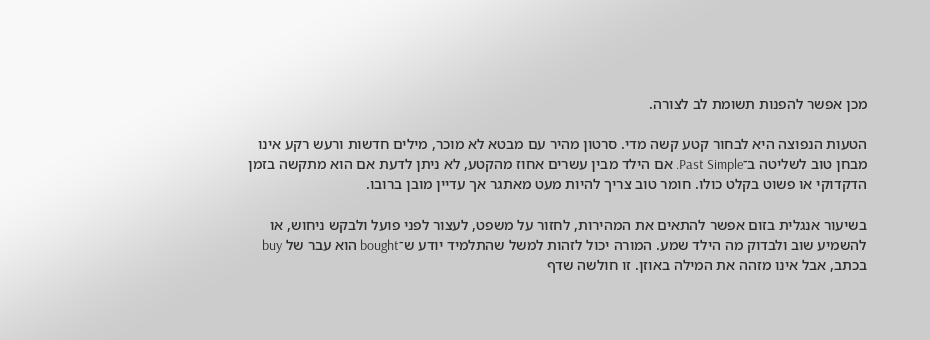מכן אפשר להפנות תשומת לב לצורה.

הטעות הנפוצה היא לבחור קטע קשה מדי. סרטון מהיר עם מבטא לא מוכר, מילים חדשות ורעש רקע אינו מבחן טוב לשליטה ב־Past Simple. אם הילד מבין עשרים אחוז מהקטע, לא ניתן לדעת אם הוא מתקשה בזמן הדקדוקי או פשוט בקלט כולו. חומר טוב צריך להיות מעט מאתגר אך עדיין מובן ברובו.

בשיעור אנגלית בזום אפשר להתאים את המהירות, לחזור על משפט, לעצור לפני פועל ולבקש ניחוש, או להשמיע שוב ולבדוק מה הילד שמע. המורה יכול לזהות למשל שהתלמיד יודע ש־bought הוא עבר של buy בכתב, אבל אינו מזהה את המילה באוזן. זו חולשה שדף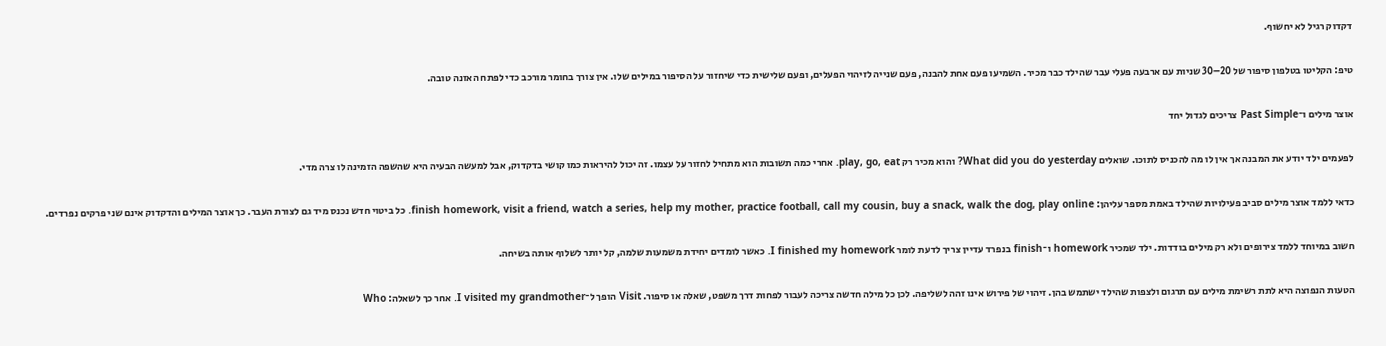דקדוק רגיל לא יחשוף.

טיפ: הקליטו בטלפון סיפור של 20–30 שניות עם ארבעה פעלי עבר שהילד כבר מכיר. השמיעו פעם אחת להבנה, פעם שנייה לזיהוי הפעלים, ופעם שלישית כדי שיחזור על הסיפור במילים שלו. אין צורך בחומר מורכב כדי לפתח האזנה טובה.

אוצר מילים ו־Past Simple צריכים לגדול יחד

לפעמים ילד יודע את המבנה אך אין לו מה להכניס לתוכו. שואלים What did you do yesterday? והוא מכיר רק play, go, eat. אחרי כמה תשובות הוא מתחיל לחזור על עצמו. זה יכול להיראות כמו קושי בדקדוק, אבל למעשה הבעיה היא שהשפה הזמינה לו צרה מדי.

כדאי ללמד אוצר מילים סביב פעילויות שהילד באמת מספר עליהן: finish homework, visit a friend, watch a series, help my mother, practice football, call my cousin, buy a snack, walk the dog, play online. כל ביטוי חדש נכנס מיד גם לצורת העבר. כך אוצר המילים והדקדוק אינם שני פרקים נפרדים.

חשוב במיוחד ללמד צירופים ולא רק מילים בודדות. ילד שמכיר homework ו־finish בנפרד עדיין צריך לדעת לומר I finished my homework. כאשר לומדים יחידת משמעות שלמה, קל יותר לשלוף אותה בשיחה.

הטעות הנפוצה היא לתת רשימת מילים עם תרגום ולצפות שהילד ישתמש בהן. זיהוי של פירוש אינו זהה לשליפה. לכן כל מילה חדשה צריכה לעבור לפחות דרך משפט, שאלה או סיפור. Visit הופך ל־I visited my grandmother. אחר כך לשאלה: Who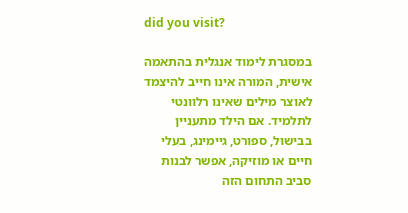did you visit?

במסגרת לימוד אנגלית בהתאמה אישית, המורה אינו חייב להיצמד לאוצר מילים שאינו רלוונטי לתלמיד. אם הילד מתעניין בבישול, ספורט, גיימינג, בעלי חיים או מוזיקה, אפשר לבנות סביב התחום הזה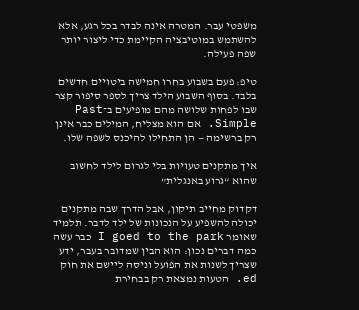משפטי עבר. המטרה אינה לבדר בכל רגע, אלא להשתמש במוטיבציה הקיימת כדי ליצור יותר שפה פעילה.

טיפ: פעם בשבוע בחרו חמישה ביטויים חדשים בלבד. בסוף השבוע הילד צריך לספר סיפור קצר שבו לפחות שלושה מהם מופיעים ב־Past Simple. אם הוא מצליח, המילים כבר אינן רק ברשימה — הן התחילו להיכנס לשפה שלו.

איך מתקנים טעויות בלי לגרום לילד לחשוב שהוא “גרוע באנגלית”

דקדוק מחייב תיקון, אבל הדרך שבה מתקנים יכולה להשפיע על הנכונות של ילד לדבר. תלמיד שאומר I goed to the park כבר עשה כמה דברים נכון: הוא הבין שמדובר בעבר, ידע שצריך לשנות את הפועל וניסה ליישם את חוק ed. הטעות נמצאת רק בבחירת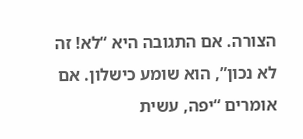הצורה. אם התגובה היא “לא! זה לא נכון”, הוא שומע כישלון. אם אומרים “יפה, עשית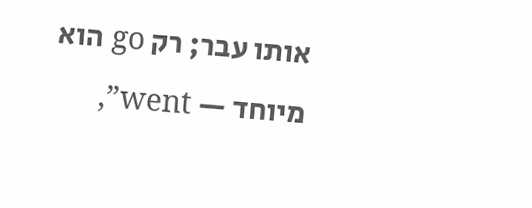אותו עבר; רק go הוא מיוחד — went”,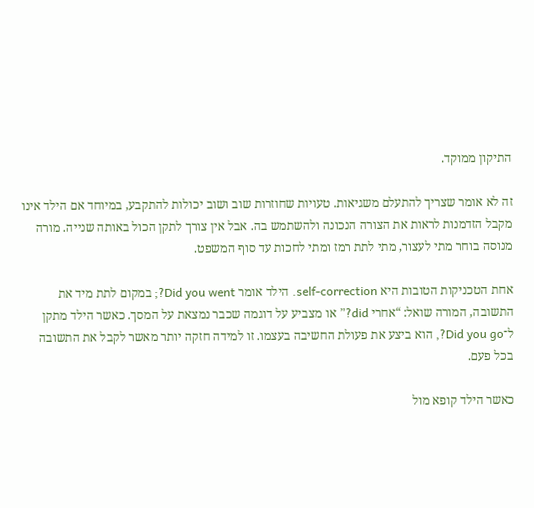התיקון ממוקד.

זה לא אומר שצריך להתעלם משגיאות. טעויות שחוזרות שוב ושוב יכולות להתקבע, במיוחד אם הילד אינו מקבל הזדמנות לראות את הצורה הנכונה ולהשתמש בה. אבל אין צורך לתקן הכול באותה שנייה. מורה מנוסה בוחר מתי לעצור, מתי לתת רמז ומתי לחכות עד סוף המשפט.

אחת הטכניקות הטובות היא self-correction. הילד אומר Did you went?; במקום לתת מיד את התשובה, המורה שואל: “אחרי did?” או מצביע על דוגמה שכבר נמצאת על המסך. כאשר הילד מתקן ל־Did you go?, הוא ביצע את פעולת החשיבה בעצמו. זו למידה חזקה יותר מאשר לקבל את התשובה בכל פעם.

כאשר הילד קופא מול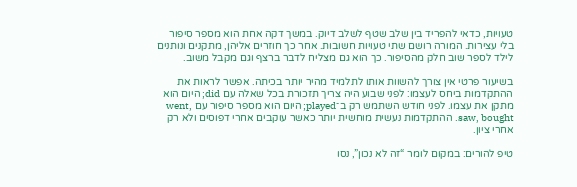טעויות, כדאי להפריד בין שלב שטף לשלב דיוק. במשך דקה אחת הוא מספר סיפור בלי עצירות. המורה רושם שתי טעויות חשובות. אחר כך חוזרים אליהן, מתקנים ונותנים לילד לספר שוב חלק מהסיפור. כך הוא גם מצליח לדבר ברצף וגם מקבל משוב.

בשיעור פרטי אין צורך להשוות אותו לתלמיד מהיר יותר בכיתה. אפשר לראות את ההתקדמות ביחס לעצמו: לפני שבוע היה צריך תזכורת בכל שאלה עם did; היום הוא מתקן את עצמו. לפני חודש השתמש רק ב־played; היום הוא מספר סיפור עם went, saw, bought. ההתקדמות נעשית מוחשית יותר כאשר עוקבים אחרי דפוסים ולא רק אחרי ציון.

טיפ להורים: במקום לומר “זה לא נכון”, נסו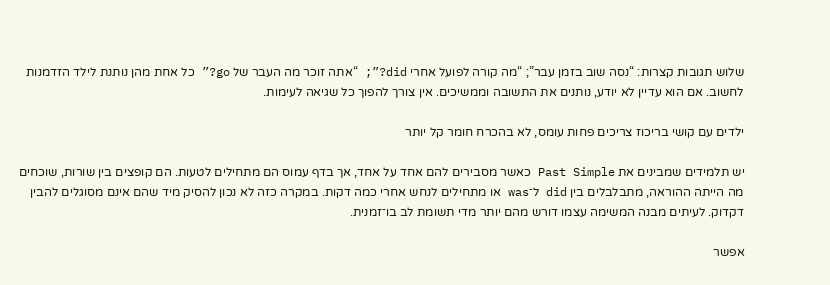שלוש תגובות קצרות: “נסה שוב בזמן עבר”; “מה קורה לפועל אחרי did?”; “אתה זוכר מה העבר של go?” כל אחת מהן נותנת לילד הזדמנות לחשוב. אם הוא עדיין לא יודע, נותנים את התשובה וממשיכים. אין צורך להפוך כל שגיאה לעימות.

ילדים עם קושי בריכוז צריכים פחות עומס, לא בהכרח חומר קל יותר

יש תלמידים שמבינים את Past Simple כאשר מסבירים להם אחד על אחד, אך בדף עמוס הם מתחילים לטעות. הם קופצים בין שורות, שוכחים מה הייתה ההוראה, מתבלבלים בין did ל־was או מתחילים לנחש אחרי כמה דקות. במקרה כזה לא נכון להסיק מיד שהם אינם מסוגלים להבין דקדוק. לעיתים מבנה המשימה עצמו דורש מהם יותר מדי תשומת לב בו־זמנית.

אפשר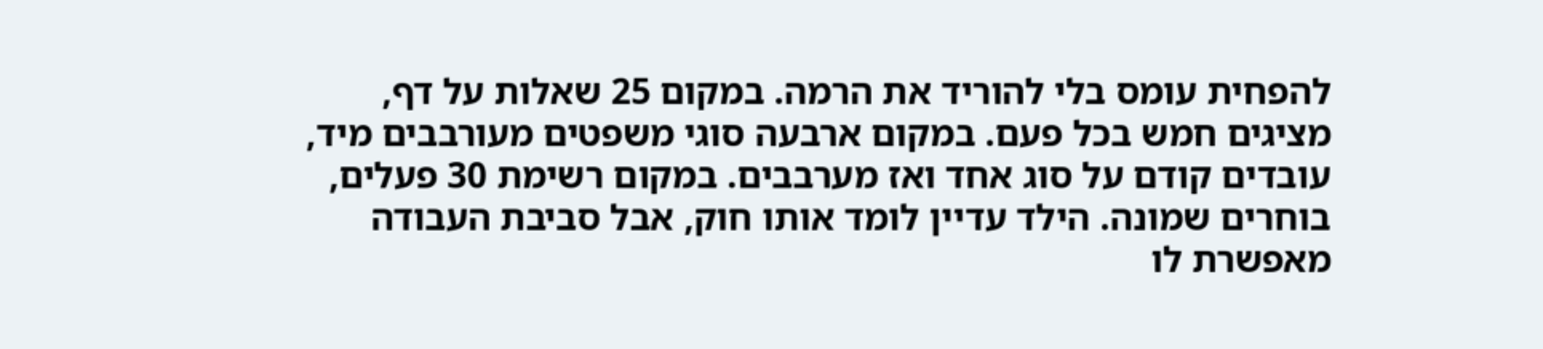להפחית עומס בלי להוריד את הרמה. במקום 25 שאלות על דף, מציגים חמש בכל פעם. במקום ארבעה סוגי משפטים מעורבבים מיד, עובדים קודם על סוג אחד ואז מערבבים. במקום רשימת 30 פעלים, בוחרים שמונה. הילד עדיין לומד אותו חוק, אבל סביבת העבודה מאפשרת לו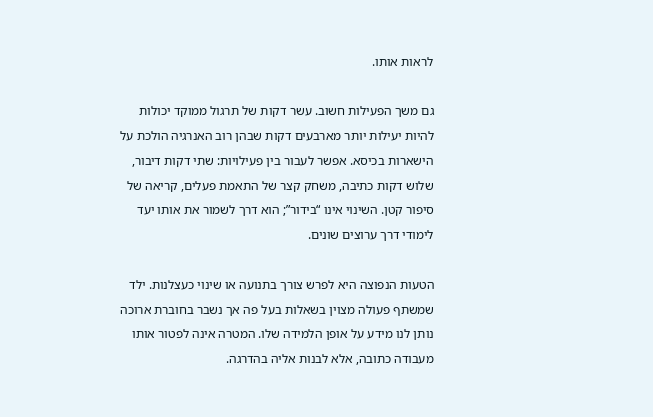לראות אותו.

גם משך הפעילות חשוב. עשר דקות של תרגול ממוקד יכולות להיות יעילות יותר מארבעים דקות שבהן רוב האנרגיה הולכת על הישארות בכיסא. אפשר לעבור בין פעילויות: שתי דקות דיבור, שלוש דקות כתיבה, משחק קצר של התאמת פעלים, קריאה של סיפור קטן. השינוי אינו “בידור”; הוא דרך לשמור את אותו יעד לימודי דרך ערוצים שונים.

הטעות הנפוצה היא לפרש צורך בתנועה או שינוי כעצלנות. ילד שמשתף פעולה מצוין בשאלות בעל פה אך נשבר בחוברת ארוכה נותן לנו מידע על אופן הלמידה שלו. המטרה אינה לפטור אותו מעבודה כתובה, אלא לבנות אליה בהדרגה.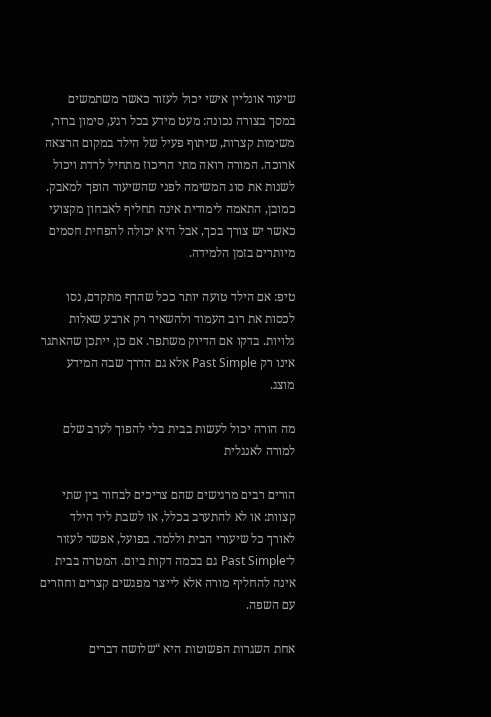שיעור אונליין אישי יכול לעזור כאשר משתמשים במסך בצורה נכונה: מעט מידע בכל רגע, סימון ברור, משימות קצרות, שיתוף פעיל של הילד במקום הרצאה ארוכה. המורה רואה מתי הריכוז מתחיל לרדת ויכול לשנות את סוג המשימה לפני שהשיעור הופך למאבק. כמובן, התאמה לימודית אינה תחליף לאבחון מקצועי כאשר יש צורך בכך, אבל היא יכולה להפחית חסמים מיותרים בזמן הלמידה.

טיפ: אם הילד טועה יותר ככל שהדף מתקדם, נסו לכסות את רוב העמוד ולהשאיר רק ארבע שאלות גלויות. בדקו אם הדיוק משתפר. אם כן, ייתכן שהאתגר אינו רק Past Simple אלא גם הדרך שבה המידע מוצג.

מה הורה יכול לעשות בבית בלי להפוך לערב שלם למורה לאנגלית

הורים רבים מרגישים שהם צריכים לבחור בין שתי קצוות: או לא להתערב בכלל, או לשבת ליד הילד לאורך כל שיעורי הבית וללמד. בפועל, אפשר לעזור ל־Past Simple גם בכמה דקות ביום. המטרה בבית אינה להחליף מורה אלא לייצר מפגשים קצרים וחוזרים עם השפה.

אחת השגרות הפשוטות היא “שלושה דברים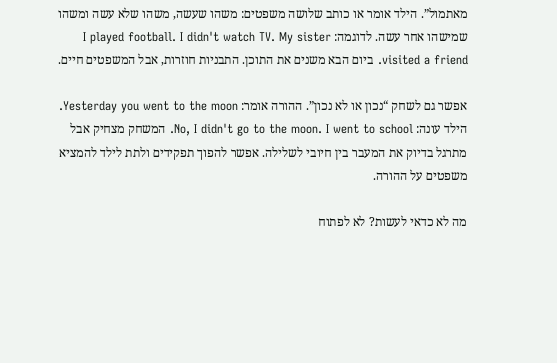מאתמול”. הילד אומר או כותב שלושה משפטים: משהו שעשה, משהו שלא עשה ומשהו שמישהו אחר עשה. לדוגמה: I played football. I didn't watch TV. My sister visited a friend. ביום הבא משנים את התוכן. התבניות חוזרות, אבל המשפטים חיים.

אפשר גם לשחק “נכון או לא נכון”. ההורה אומר: Yesterday you went to the moon. הילד עונה: No, I didn't go to the moon. I went to school. המשחק מצחיק אבל מתרגל בדיוק את המעבר בין חיובי לשלילה. אפשר להפוך תפקידים ולתת לילד להמציא משפטים על ההורה.

מה לא כדאי לעשות? לא לפתוח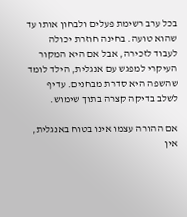בכל ערב רשימת פעלים ולבחון אותו עד שהוא טועה. בחינה חוזרת יכולה לעבוד לזכירה, אבל אם היא המקור העיקרי למפגש עם אנגלית, הילד לומד שהשפה היא סדרת מבחנים. עדיף לשלב בדיקה קצרה בתוך שימוש.

אם ההורה עצמו אינו בטוח באנגלית, אין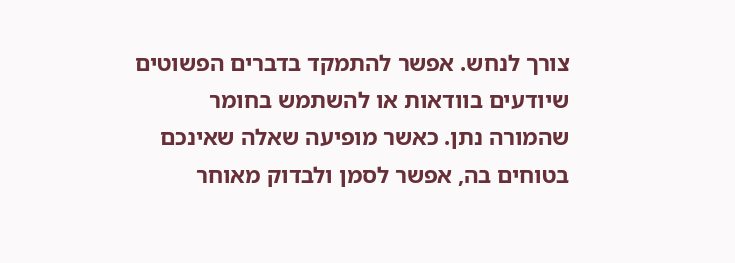צורך לנחש. אפשר להתמקד בדברים הפשוטים שיודעים בוודאות או להשתמש בחומר שהמורה נתן. כאשר מופיעה שאלה שאינכם בטוחים בה, אפשר לסמן ולבדוק מאוחר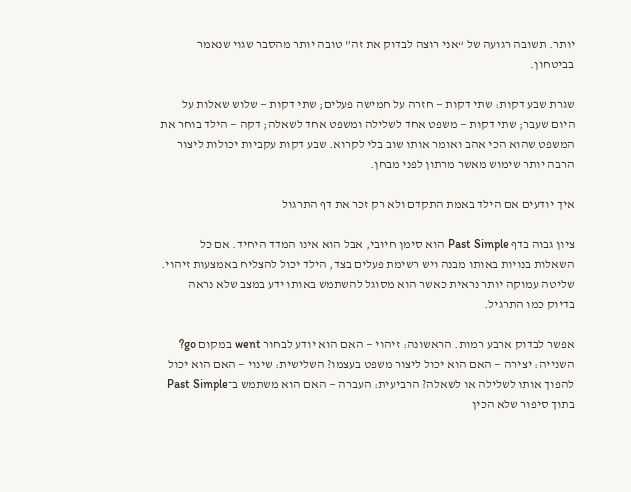יותר. תשובה רגועה של “אני רוצה לבדוק את זה” טובה יותר מהסבר שגוי שנאמר בביטחון.

שגרת שבע דקות: שתי דקות — חזרה על חמישה פעלים; שתי דקות — שלוש שאלות על היום שעבר; שתי דקות — משפט אחד לשלילה ומשפט אחד לשאלה; דקה — הילד בוחר את המשפט שהוא הכי אהב ואומר אותו שוב בלי לקרוא. שבע דקות עקביות יכולות ליצור הרבה יותר שימוש מאשר מרתון לפני מבחן.

איך יודעים אם הילד באמת התקדם ולא רק זכר את דף התרגול

ציון גבוה בדף Past Simple הוא סימן חיובי, אבל הוא אינו המדד היחיד. אם כל השאלות בנויות באותו מבנה ויש רשימת פעלים בצד, הילד יכול להצליח באמצעות זיהוי. שליטה עמוקה יותר נראית כאשר הוא מסוגל להשתמש באותו ידע במצב שלא נראה בדיוק כמו התרגיל.

אפשר לבדוק ארבע רמות. הראשונה: זיהוי — האם הוא יודע לבחור went במקום go? השנייה: יצירה — האם הוא יכול ליצור משפט בעצמו? השלישית: שינוי — האם הוא יכול להפוך אותו לשלילה או לשאלה? הרביעית: העברה — האם הוא משתמש ב־Past Simple בתוך סיפור שלא הכין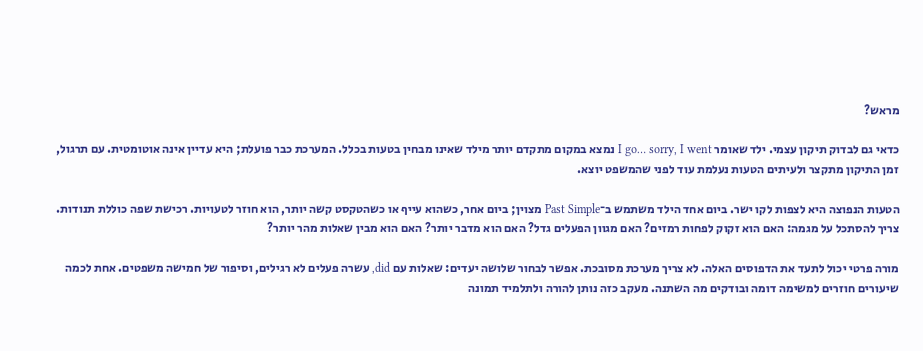מראש?

כדאי גם לבדוק תיקון עצמי. ילד שאומר I go… sorry, I went נמצא במקום מתקדם יותר מילד שאינו מבחין בטעות בכלל. המערכת כבר פועלת; היא עדיין אינה אוטומטית. עם תרגול, זמן התיקון מתקצר ולעיתים הטעות נעלמת עוד לפני שהמשפט יוצא.

הטעות הנפוצה היא לצפות לקו ישר. ביום אחד הילד משתמש ב־Past Simple מצוין; ביום אחר, כשהוא עייף או כשהטקסט קשה יותר, הוא חוזר לטעויות. רכישת שפה כוללת תנודות. צריך להסתכל על מגמה: האם הוא זקוק לפחות רמזים? האם מגוון הפעלים גדל? האם הוא מדבר יותר? האם הוא מבין שאלות מהר יותר?

מורה פרטי יכול לתעד את הדפוסים האלה. לא צריך מערכת מסובכת. אפשר לבחור שלושה יעדים: שאלות עם did, עשרה פעלים לא רגילים, וסיפור של חמישה משפטים. אחת לכמה שיעורים חוזרים למשימה דומה ובודקים מה השתנה. מעקב כזה נותן להורה ולתלמיד תמונה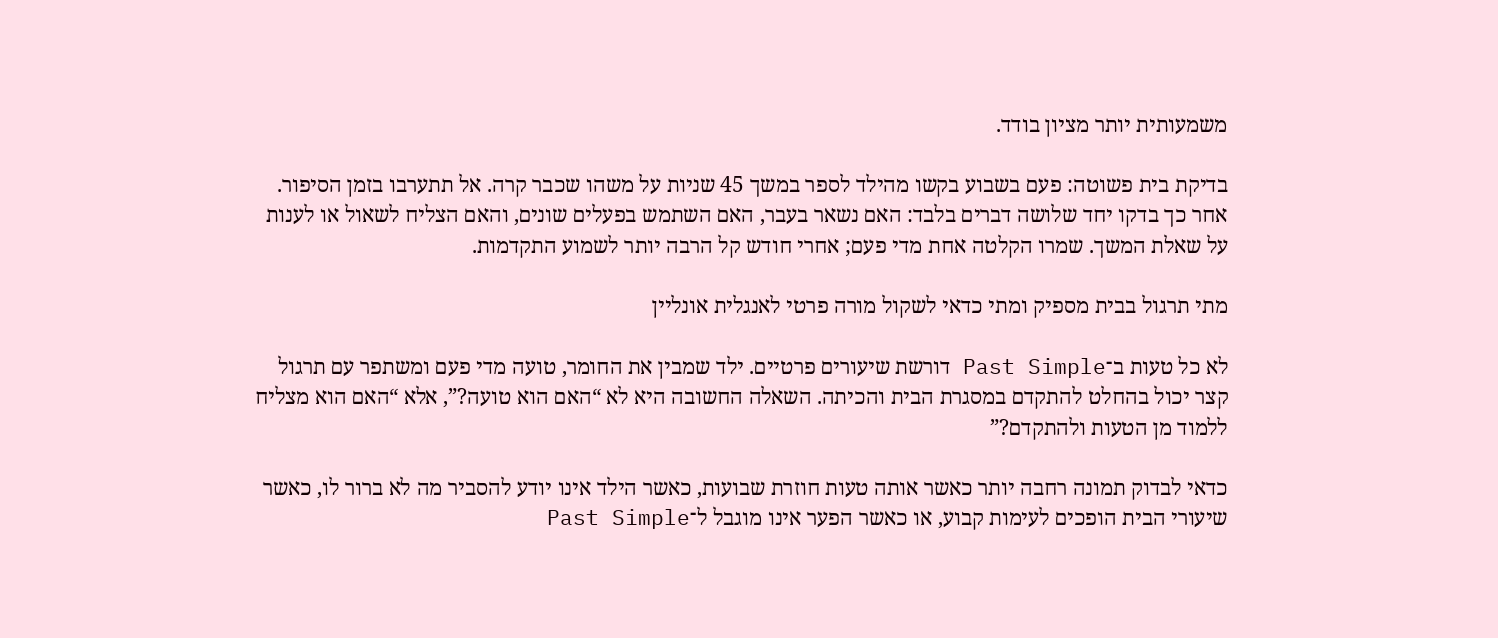משמעותית יותר מציון בודד.

בדיקת בית פשוטה: פעם בשבוע בקשו מהילד לספר במשך 45 שניות על משהו שכבר קרה. אל תתערבו בזמן הסיפור. אחר כך בדקו יחד שלושה דברים בלבד: האם נשאר בעבר, האם השתמש בפעלים שונים, והאם הצליח לשאול או לענות על שאלת המשך. שמרו הקלטה אחת מדי פעם; אחרי חודש קל הרבה יותר לשמוע התקדמות.

מתי תרגול בבית מספיק ומתי כדאי לשקול מורה פרטי לאנגלית אונליין

לא כל טעות ב־Past Simple דורשת שיעורים פרטיים. ילד שמבין את החומר, טועה מדי פעם ומשתפר עם תרגול קצר יכול בהחלט להתקדם במסגרת הבית והכיתה. השאלה החשובה היא לא “האם הוא טועה?”, אלא “האם הוא מצליח ללמוד מן הטעות ולהתקדם?”

כדאי לבדוק תמונה רחבה יותר כאשר אותה טעות חוזרת שבועות, כאשר הילד אינו יודע להסביר מה לא ברור לו, כאשר שיעורי הבית הופכים לעימות קבוע, או כאשר הפער אינו מוגבל ל־Past Simple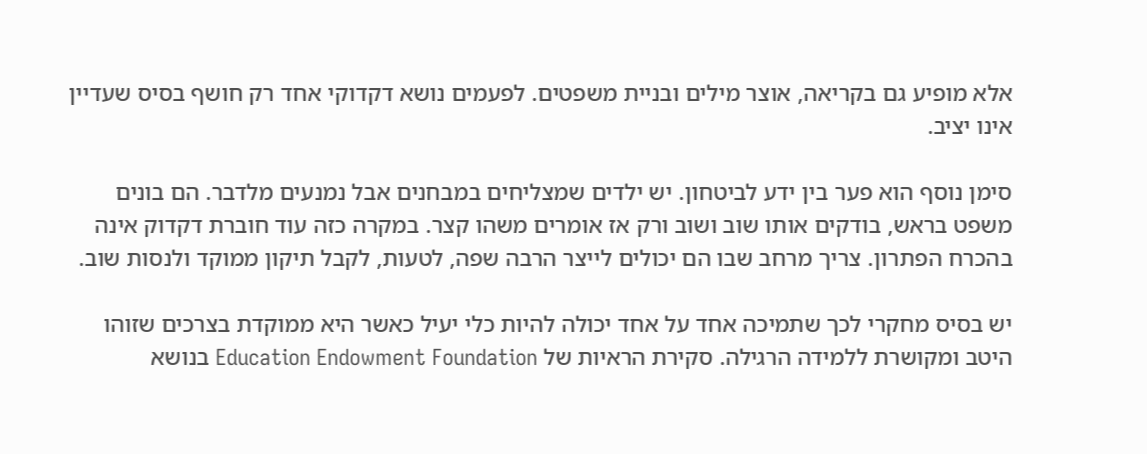אלא מופיע גם בקריאה, אוצר מילים ובניית משפטים. לפעמים נושא דקדוקי אחד רק חושף בסיס שעדיין אינו יציב.

סימן נוסף הוא פער בין ידע לביטחון. יש ילדים שמצליחים במבחנים אבל נמנעים מלדבר. הם בונים משפט בראש, בודקים אותו שוב ושוב ורק אז אומרים משהו קצר. במקרה כזה עוד חוברת דקדוק אינה בהכרח הפתרון. צריך מרחב שבו הם יכולים לייצר הרבה שפה, לטעות, לקבל תיקון ממוקד ולנסות שוב.

יש בסיס מחקרי לכך שתמיכה אחד על אחד יכולה להיות כלי יעיל כאשר היא ממוקדת בצרכים שזוהו היטב ומקושרת ללמידה הרגילה. סקירת הראיות של Education Endowment Foundation בנושא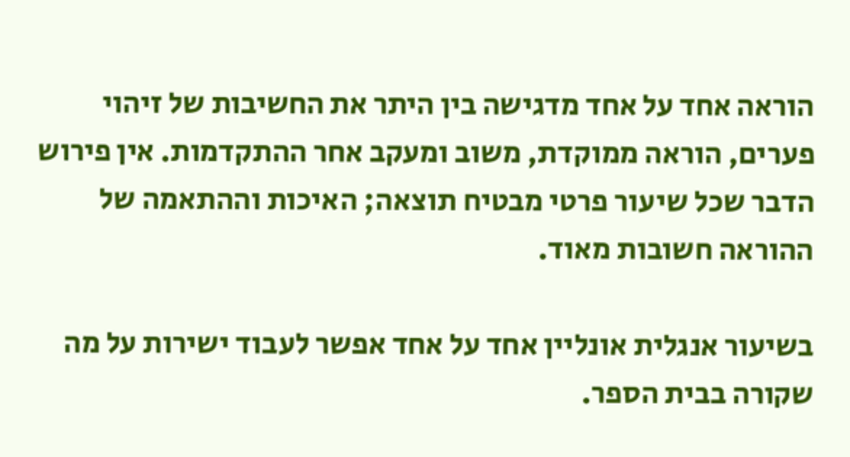הוראה אחד על אחד מדגישה בין היתר את החשיבות של זיהוי פערים, הוראה ממוקדת, משוב ומעקב אחר ההתקדמות. אין פירוש הדבר שכל שיעור פרטי מבטיח תוצאה; האיכות וההתאמה של ההוראה חשובות מאוד.

בשיעור אנגלית אונליין אחד על אחד אפשר לעבוד ישירות על מה שקורה בבית הספר.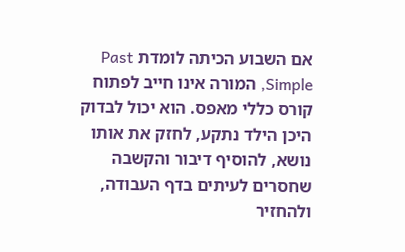אם השבוע הכיתה לומדת Past Simple, המורה אינו חייב לפתוח קורס כללי מאפס. הוא יכול לבדוק היכן הילד נתקע, לחזק את אותו נושא, להוסיף דיבור והקשבה שחסרים לעיתים בדף העבודה, ולהחזיר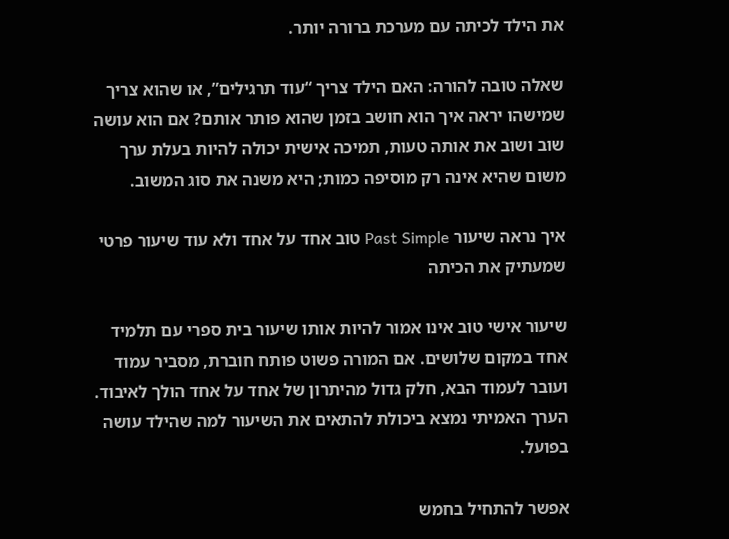את הילד לכיתה עם מערכת ברורה יותר.

שאלה טובה להורה: האם הילד צריך “עוד תרגילים”, או שהוא צריך שמישהו יראה איך הוא חושב בזמן שהוא פותר אותם? אם הוא עושה שוב ושוב את אותה טעות, תמיכה אישית יכולה להיות בעלת ערך משום שהיא אינה רק מוסיפה כמות; היא משנה את סוג המשוב.

איך נראה שיעור Past Simple טוב אחד על אחד ולא עוד שיעור פרטי שמעתיק את הכיתה

שיעור אישי טוב אינו אמור להיות אותו שיעור בית ספרי עם תלמיד אחד במקום שלושים. אם המורה פשוט פותח חוברת, מסביר עמוד ועובר לעמוד הבא, חלק גדול מהיתרון של אחד על אחד הולך לאיבוד. הערך האמיתי נמצא ביכולת להתאים את השיעור למה שהילד עושה בפועל.

אפשר להתחיל בחמש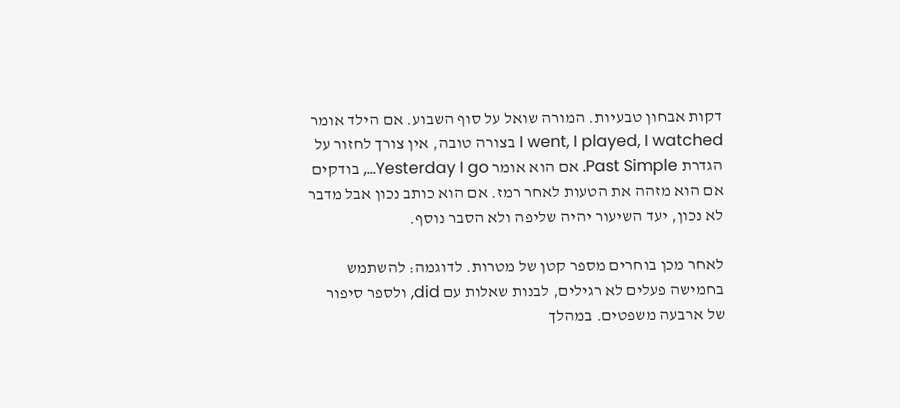דקות אבחון טבעיות. המורה שואל על סוף השבוע. אם הילד אומר I went, I played, I watched בצורה טובה, אין צורך לחזור על הגדרת Past Simple. אם הוא אומר Yesterday I go…, בודקים אם הוא מזהה את הטעות לאחר רמז. אם הוא כותב נכון אבל מדבר לא נכון, יעד השיעור יהיה שליפה ולא הסבר נוסף.

לאחר מכן בוחרים מספר קטן של מטרות. לדוגמה: להשתמש בחמישה פעלים לא רגילים, לבנות שאלות עם did, ולספר סיפור של ארבעה משפטים. במהלך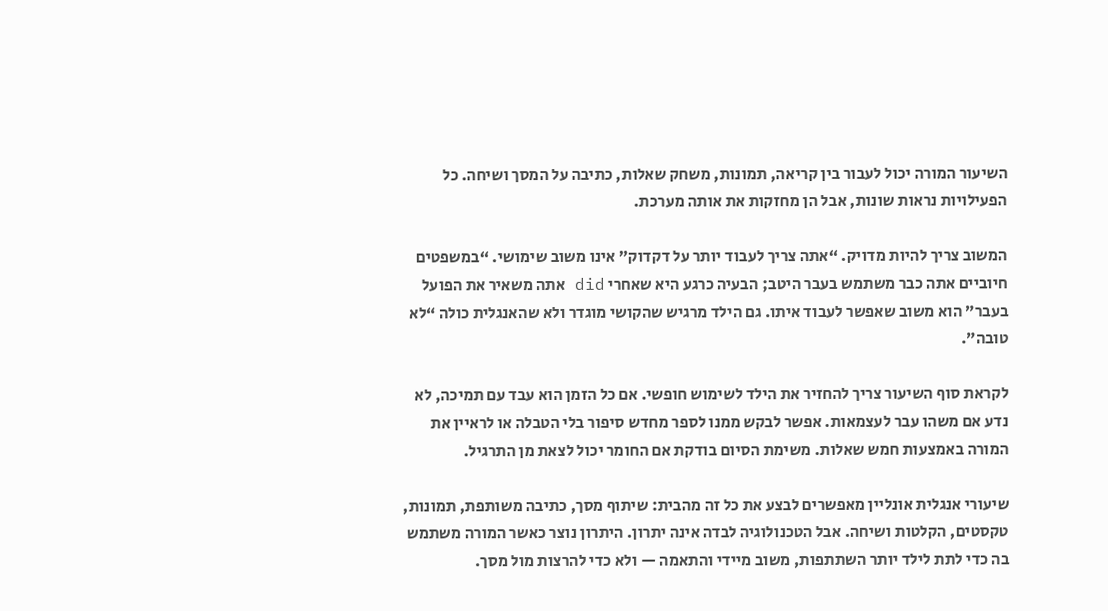השיעור המורה יכול לעבור בין קריאה, תמונות, משחק שאלות, כתיבה על המסך ושיחה. כל הפעילויות נראות שונות, אבל הן מחזקות את אותה מערכת.

המשוב צריך להיות מדויק. “אתה צריך לעבוד יותר על דקדוק” אינו משוב שימושי. “במשפטים חיוביים אתה כבר משתמש בעבר היטב; הבעיה כרגע היא שאחרי did אתה משאיר את הפועל בעבר” הוא משוב שאפשר לעבוד איתו. גם הילד מרגיש שהקושי מוגדר ולא שהאנגלית כולה “לא טובה”.

לקראת סוף השיעור צריך להחזיר את הילד לשימוש חופשי. אם כל הזמן הוא עבד עם תמיכה, לא נדע אם משהו עבר לעצמאות. אפשר לבקש ממנו לספר מחדש סיפור בלי הטבלה או לראיין את המורה באמצעות חמש שאלות. משימת הסיום בודקת אם החומר יכול לצאת מן התרגיל.

שיעורי אנגלית אונליין מאפשרים לבצע את כל זה מהבית: שיתוף מסך, כתיבה משותפת, תמונות, טקסטים, הקלטות ושיחה. אבל הטכנולוגיה לבדה אינה יתרון. היתרון נוצר כאשר המורה משתמש בה כדי לתת לילד יותר השתתפות, משוב מיידי והתאמה — ולא כדי להרצות מול מסך.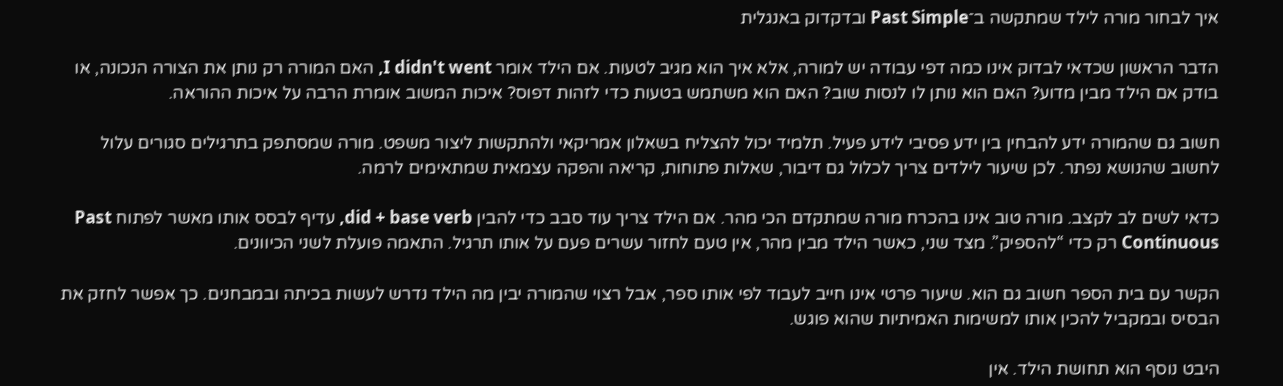איך לבחור מורה לילד שמתקשה ב־Past Simple ובדקדוק באנגלית

הדבר הראשון שכדאי לבדוק אינו כמה דפי עבודה יש למורה, אלא איך הוא מגיב לטעות. אם הילד אומר I didn't went, האם המורה רק נותן את הצורה הנכונה, או בודק אם הילד מבין מדוע? האם הוא נותן לו לנסות שוב? האם הוא משתמש בטעות כדי לזהות דפוס? איכות המשוב אומרת הרבה על איכות ההוראה.

חשוב גם שהמורה ידע להבחין בין ידע פסיבי לידע פעיל. תלמיד יכול להצליח בשאלון אמריקאי ולהתקשות ליצור משפט. מורה שמסתפק בתרגילים סגורים עלול לחשוב שהנושא נפתר. לכן שיעור לילדים צריך לכלול גם דיבור, שאלות פתוחות, קריאה והפקה עצמאית שמתאימים לרמה.

כדאי לשים לב לקצב. מורה טוב אינו בהכרח מורה שמתקדם הכי מהר. אם הילד צריך עוד סבב כדי להבין did + base verb, עדיף לבסס אותו מאשר לפתוח Past Continuous רק כדי “להספיק”. מצד שני, כאשר הילד מבין מהר, אין טעם לחזור עשרים פעם על אותו תרגיל. התאמה פועלת לשני הכיוונים.

הקשר עם בית הספר חשוב גם הוא. שיעור פרטי אינו חייב לעבוד לפי אותו ספר, אבל רצוי שהמורה יבין מה הילד נדרש לעשות בכיתה ובמבחנים. כך אפשר לחזק את הבסיס ובמקביל להכין אותו למשימות האמיתיות שהוא פוגש.

היבט נוסף הוא תחושת הילד. אין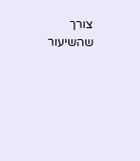צורך שהשיעור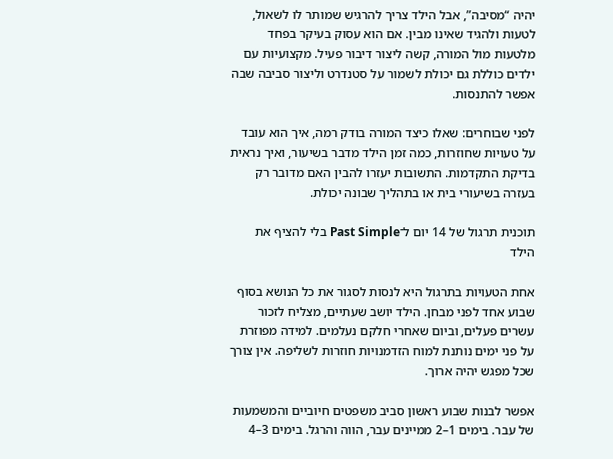יהיה “מסיבה”, אבל הילד צריך להרגיש שמותר לו לשאול, לטעות ולהגיד שאינו מבין. אם הוא עסוק בעיקר בפחד מלטעות מול המורה, קשה ליצור דיבור פעיל. מקצועיות עם ילדים כוללת גם יכולת לשמור על סטנדרט וליצור סביבה שבה אפשר להתנסות.

לפני שבוחרים: שאלו כיצד המורה בודק רמה, איך הוא עובד על טעויות שחוזרות, כמה זמן הילד מדבר בשיעור, ואיך נראית בדיקת התקדמות. התשובות יעזרו להבין האם מדובר רק בעזרה בשיעורי בית או בתהליך שבונה יכולת.

תוכנית תרגול של 14 יום ל־Past Simple בלי להציף את הילד

אחת הטעויות בתרגול היא לנסות לסגור את כל הנושא בסוף שבוע אחד לפני מבחן. הילד יושב שעתיים, מצליח לזכור עשרים פעלים, וביום שאחרי חלקם נעלמים. למידה מפוזרת על פני ימים נותנת למוח הזדמנויות חוזרות לשליפה. אין צורך שכל מפגש יהיה ארוך.

אפשר לבנות שבוע ראשון סביב משפטים חיוביים והמשמעות של עבר. בימים 1–2 ממיינים עבר, הווה והרגל. בימים 3–4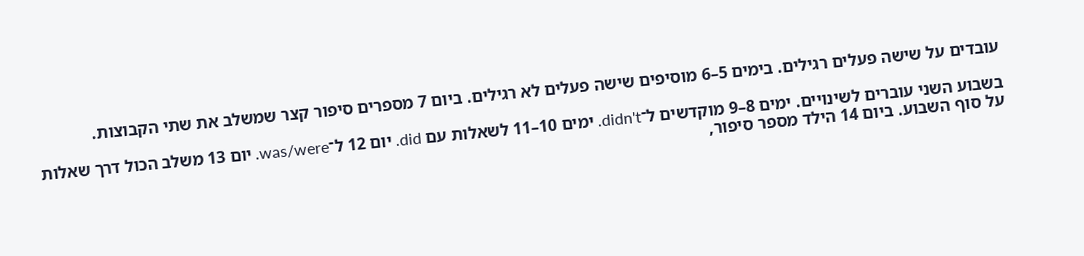עובדים על שישה פעלים רגילים. בימים 5–6 מוסיפים שישה פעלים לא רגילים. ביום 7 מספרים סיפור קצר שמשלב את שתי הקבוצות.

בשבוע השני עוברים לשינויים. ימים 8–9 מוקדשים ל־didn't. ימים 10–11 לשאלות עם did. יום 12 ל־was/were. יום 13 משלב הכול דרך שאלות על סוף השבוע. ביום 14 הילד מספר סיפור,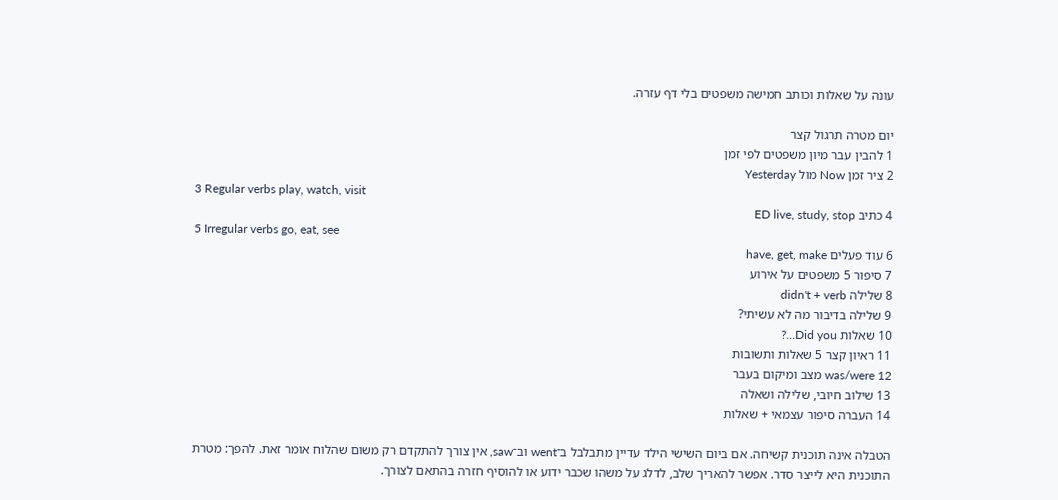עונה על שאלות וכותב חמישה משפטים בלי דף עזרה.

יום מטרה תרגול קצר
1 להבין עבר מיון משפטים לפי זמן
2 ציר זמן Now מול Yesterday
3 Regular verbs play, watch, visit
4 כתיב ED live, study, stop
5 Irregular verbs go, eat, see
6 עוד פעלים have, get, make
7 סיפור 5 משפטים על אירוע
8 שלילה didn't + verb
9 שלילה בדיבור מה לא עשיתי?
10 שאלות Did you…?
11 ראיון קצר 5 שאלות ותשובות
12 was/were מצב ומיקום בעבר
13 שילוב חיובי, שלילה ושאלה
14 העברה סיפור עצמאי + שאלות

הטבלה אינה תוכנית קשיחה. אם ביום השישי הילד עדיין מתבלבל ב־went וב־saw, אין צורך להתקדם רק משום שהלוח אומר זאת. להפך: מטרת התוכנית היא לייצר סדר. אפשר להאריך שלב, לדלג על משהו שכבר ידוע או להוסיף חזרה בהתאם לצורך.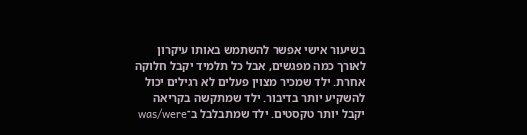בשיעור אישי אפשר להשתמש באותו עיקרון לאורך כמה מפגשים, אבל כל תלמיד יקבל חלוקה אחרת. ילד שמכיר מצוין פעלים לא רגילים יכול להשקיע יותר בדיבור. ילד שמתקשה בקריאה יקבל יותר טקסטים. ילד שמתבלבל ב־was/were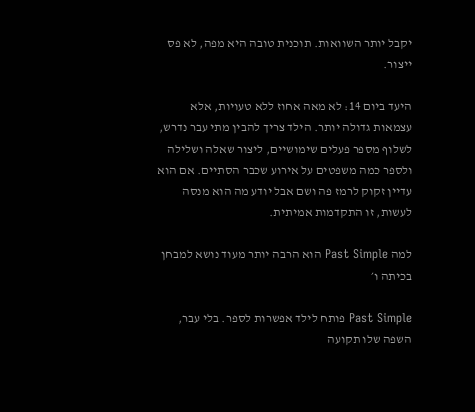יקבל יותר השוואות. תוכנית טובה היא מפה, לא פס ייצור.

היעד ביום 14: לא מאה אחוז ללא טעויות, אלא עצמאות גדולה יותר. הילד צריך להבין מתי עבר נדרש, לשלוף מספר פעלים שימושיים, ליצור שאלה ושלילה ולספר כמה משפטים על אירוע שכבר הסתיים. אם הוא עדיין זקוק לרמז פה ושם אבל יודע מה הוא מנסה לעשות, זו התקדמות אמיתית.

למה Past Simple הוא הרבה יותר מעוד נושא למבחן בכיתה ו׳

Past Simple פותח לילד אפשרות לספר. בלי עבר, השפה שלו תקועה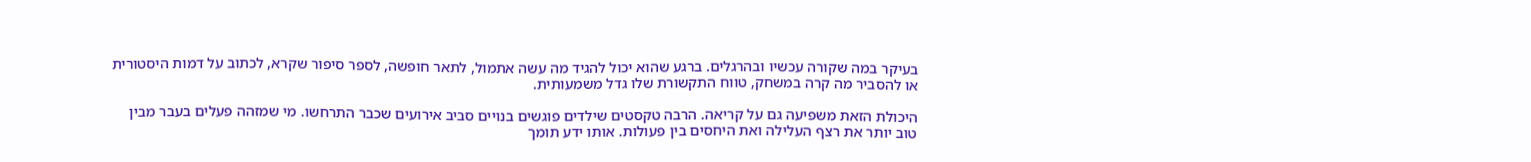בעיקר במה שקורה עכשיו ובהרגלים. ברגע שהוא יכול להגיד מה עשה אתמול, לתאר חופשה, לספר סיפור שקרא, לכתוב על דמות היסטורית או להסביר מה קרה במשחק, טווח התקשורת שלו גדל משמעותית.

היכולת הזאת משפיעה גם על קריאה. הרבה טקסטים שילדים פוגשים בנויים סביב אירועים שכבר התרחשו. מי שמזהה פעלים בעבר מבין טוב יותר את רצף העלילה ואת היחסים בין פעולות. אותו ידע תומך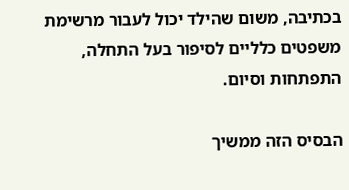בכתיבה, משום שהילד יכול לעבור מרשימת משפטים כלליים לסיפור בעל התחלה, התפתחות וסיום.

הבסיס הזה ממשיך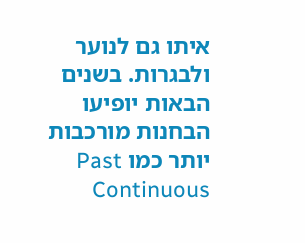איתו גם לנוער ולבגרות. בשנים הבאות יופיעו הבחנות מורכבות יותר כמו Past Continuous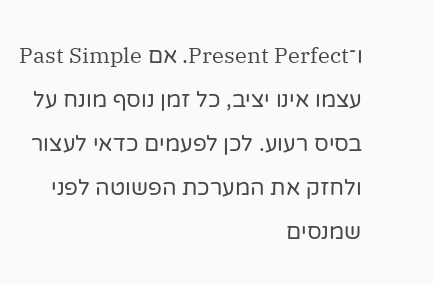ו־Present Perfect. אם Past Simple עצמו אינו יציב, כל זמן נוסף מונח על בסיס רעוע. לכן לפעמים כדאי לעצור ולחזק את המערכת הפשוטה לפני שמנסים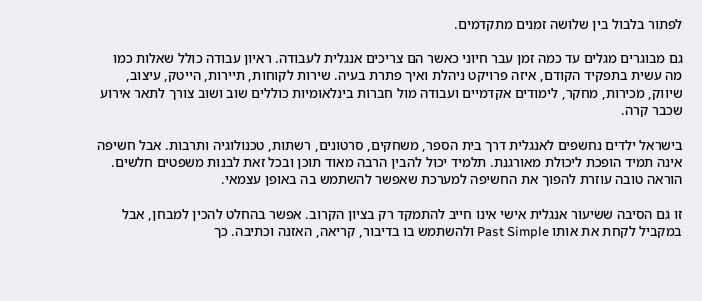לפתור בלבול בין שלושה זמנים מתקדמים.

גם מבוגרים מגלים עד כמה זמן עבר חיוני כאשר הם צריכים אנגלית לעבודה. ראיון עבודה כולל שאלות כמו מה עשית בתפקיד הקודם, איזה פרויקט ניהלת ואיך פתרת בעיה. שירות לקוחות, תיירות, הייטק, עיצוב, שיווק, מכירות, מחקר, לימודים אקדמיים ועבודה מול חברות בינלאומיות כוללים שוב ושוב צורך לתאר אירוע שכבר קרה.

בישראל ילדים נחשפים לאנגלית דרך בית הספר, משחקים, סרטונים, רשתות, טכנולוגיה ותרבות. אבל חשיפה אינה תמיד הופכת ליכולת מאורגנת. תלמיד יכול להבין הרבה מאוד תוכן ובכל זאת לבנות משפטים חלשים. הוראה טובה עוזרת להפוך את החשיפה למערכת שאפשר להשתמש בה באופן עצמאי.

זו גם הסיבה ששיעור אנגלית אישי אינו חייב להתמקד רק בציון הקרוב. אפשר בהחלט להכין למבחן, אבל במקביל לקחת את אותו Past Simple ולהשתמש בו בדיבור, קריאה, האזנה וכתיבה. כך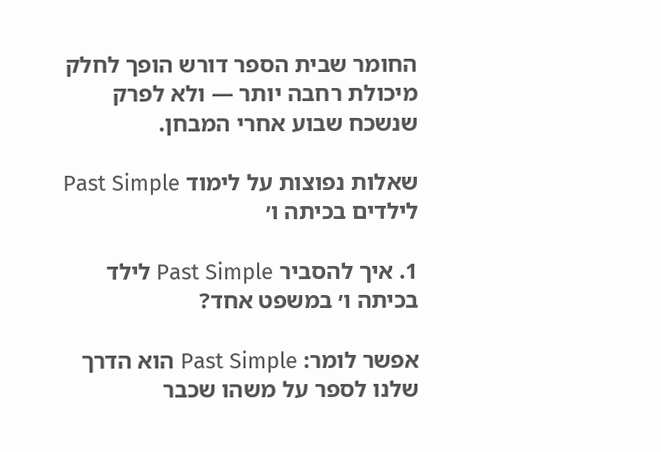החומר שבית הספר דורש הופך לחלק מיכולת רחבה יותר — ולא לפרק שנשכח שבוע אחרי המבחן.

שאלות נפוצות על לימוד Past Simple לילדים בכיתה ו׳

1. איך להסביר Past Simple לילד בכיתה ו׳ במשפט אחד?

אפשר לומר: Past Simple הוא הדרך שלנו לספר על משהו שכבר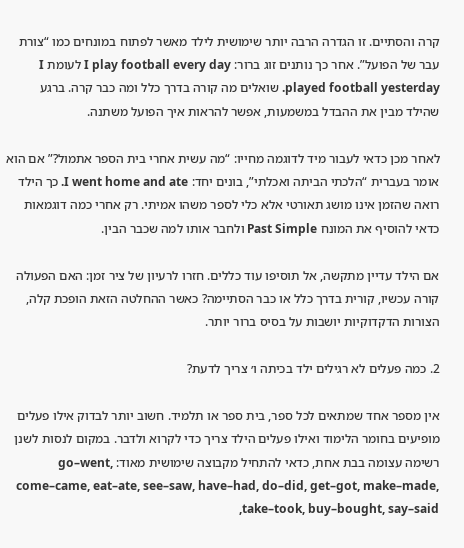קרה והסתיים. זו הגדרה הרבה יותר שימושית לילד מאשר לפתוח במונחים כמו “צורת עבר של הפועל”. אחר כך נותנים זוג ברור: I play football every day לעומת I played football yesterday. שואלים מה קורה בדרך כלל ומה כבר קרה. ברגע שהילד מבין את ההבדל במשמעות, אפשר להראות איך הפועל משתנה.

לאחר מכן כדאי לעבור מיד לדוגמה מחייו: “מה עשית אחרי בית הספר אתמול?” אם הוא אומר בעברית “הלכתי הביתה ואכלתי”, בונים יחד: I went home and ate. כך הילד רואה שהזמן אינו מושג תאורטי אלא כלי לספר משהו אמיתי. רק אחרי כמה דוגמאות כדאי להוסיף את המונח Past Simple ולחבר אותו למה שכבר הבין.

אם הילד עדיין מתקשה, אל תוסיפו עוד כללים. חזרו לרעיון של ציר זמן: האם הפעולה קורה עכשיו, קורית בדרך כלל או כבר הסתיימה? כאשר ההחלטה הזאת הופכת קלה, הצורות הדקדוקיות יושבות על בסיס ברור יותר.

2. כמה פעלים לא רגילים ילד בכיתה ו׳ צריך לדעת?

אין מספר אחד שמתאים לכל ספר, בית ספר או תלמיד. חשוב יותר לבדוק אילו פעלים מופיעים בחומר הלימוד ואילו פעלים הילד צריך כדי לקרוא ולדבר. במקום לנסות לשנן רשימה עצומה בבת אחת, כדאי להתחיל מקבוצה שימושית מאוד: go–went, come–came, eat–ate, see–saw, have–had, do–did, get–got, make–made, take–took, buy–bought, say–said,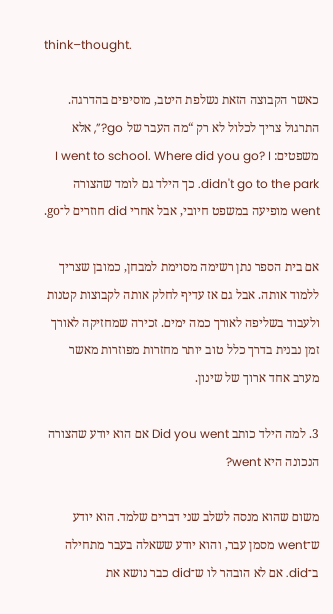think–thought.

כאשר הקבוצה הזאת נשלפת היטב, מוסיפים בהדרגה. התרגול צריך לכלול לא רק “מה העבר של go?”, אלא משפטים: I went to school. Where did you go? I didn't go to the park. כך הילד גם לומד שהצורה went מופיעה במשפט חיובי, אבל אחרי did חוזרים ל־go.

אם בית הספר נתן רשימה מסוימת למבחן, כמובן שצריך ללמוד אותה. אבל גם אז עדיף לחלק אותה לקבוצות קטנות ולעבוד בשליפה לאורך כמה ימים. זכירה שמחזיקה לאורך זמן נבנית בדרך כלל טוב יותר מחזרות מפוזרות מאשר מערב אחד ארוך של שינון.

3. למה הילד כותב Did you went אם הוא יודע שהצורה הנכונה היא went?

משום שהוא מנסה לשלב שני דברים שלמד. הוא יודע ש־went מסמן עבר, והוא יודע ששאלה בעבר מתחילה ב־did. אם לא הובהר לו ש־did כבר נושא את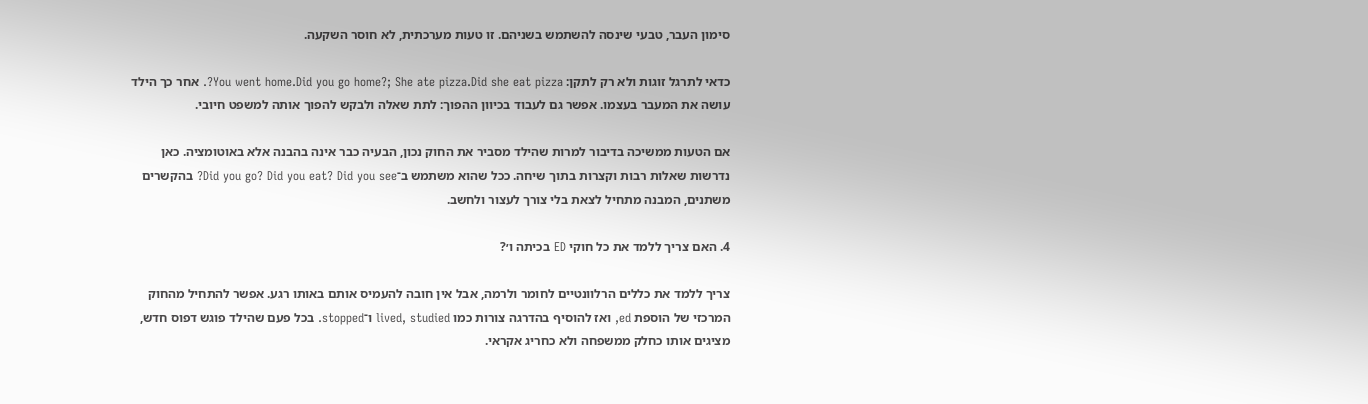סימון העבר, טבעי שינסה להשתמש בשניהם. זו טעות מערכתית, לא חוסר השקעה.

כדאי לתרגל זוגות ולא רק לתקן: You went home.Did you go home?; She ate pizza.Did she eat pizza?. אחר כך הילד עושה את המעבר בעצמו. אפשר גם לעבוד בכיוון ההפוך: לתת שאלה ולבקש להפוך אותה למשפט חיובי.

אם הטעות ממשיכה בדיבור למרות שהילד מסביר את החוק נכון, הבעיה כבר אינה בהבנה אלא באוטומציה. כאן נדרשות שאלות רבות וקצרות בתוך שיחה. ככל שהוא משתמש ב־Did you go? Did you eat? Did you see? בהקשרים משתנים, המבנה מתחיל לצאת בלי צורך לעצור ולחשב.

4. האם צריך ללמד את כל חוקי ED בכיתה ו׳?

צריך ללמד את כללים הרלוונטיים לחומר ולרמה, אבל אין חובה להעמיס אותם באותו רגע. אפשר להתחיל מהחוק המרכזי של הוספת ed, ואז להוסיף בהדרגה צורות כמו lived, studied ו־stopped. בכל פעם שהילד פוגש דפוס חדש, מציגים אותו כחלק ממשפחה ולא כחריג אקראי.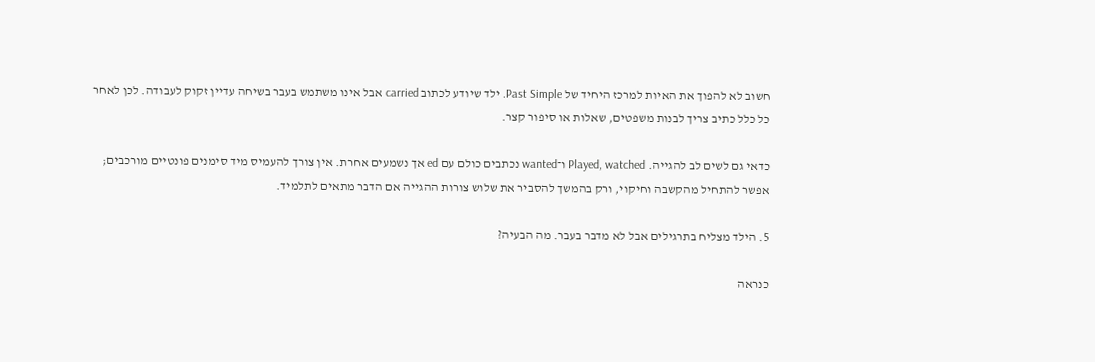חשוב לא להפוך את האיות למרכז היחיד של Past Simple. ילד שיודע לכתוב carried אבל אינו משתמש בעבר בשיחה עדיין זקוק לעבודה. לכן לאחר כל כלל כתיב צריך לבנות משפטים, שאלות או סיפור קצר.

כדאי גם לשים לב להגייה. Played, watched ו־wanted נכתבים כולם עם ed אך נשמעים אחרת. אין צורך להעמיס מיד סימנים פונטיים מורכבים; אפשר להתחיל מהקשבה וחיקוי, ורק בהמשך להסביר את שלוש צורות ההגייה אם הדבר מתאים לתלמיד.

5. הילד מצליח בתרגילים אבל לא מדבר בעבר. מה הבעיה?

כנראה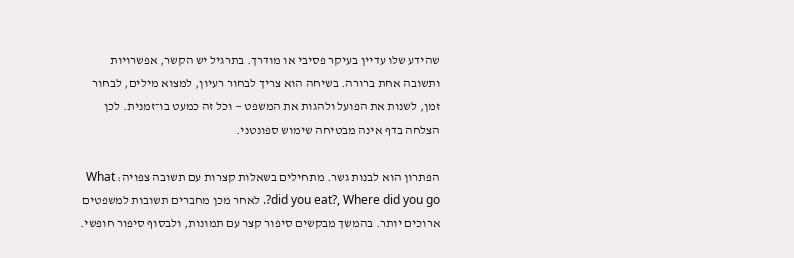שהידע שלו עדיין בעיקר פסיבי או מודרך. בתרגיל יש הקשר, אפשרויות ותשובה אחת ברורה. בשיחה הוא צריך לבחור רעיון, למצוא מילים, לבחור זמן, לשנות את הפועל ולהגות את המשפט — וכל זה כמעט בו־זמנית. לכן הצלחה בדף אינה מבטיחה שימוש ספונטני.

הפתרון הוא לבנות גשר. מתחילים בשאלות קצרות עם תשובה צפויה: What did you eat?, Where did you go?. לאחר מכן מחברים תשובות למשפטים ארוכים יותר. בהמשך מבקשים סיפור קצר עם תמונות, ולבסוף סיפור חופשי.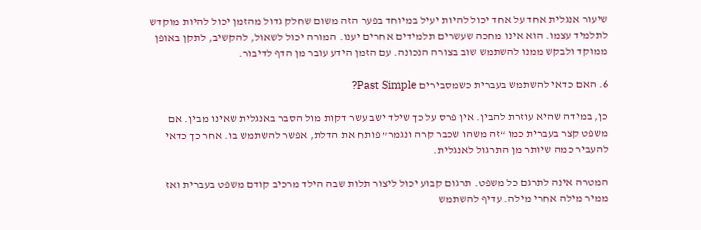שיעור אנגלית אחד על אחד יכול להיות יעיל במיוחד בפער הזה משום שחלק גדול מהזמן יכול להיות מוקדש לתלמיד עצמו. הוא אינו מחכה שעשרים תלמידים אחרים יענו. המורה יכול לשאול, להקשיב, לתקן באופן ממוקד ולבקש ממנו להשתמש שוב בצורה הנכונה. עם הזמן הידע עובר מן הדף לדיבור.

6. האם כדאי להשתמש בעברית כשמסבירים Past Simple?

כן, במידה שהיא עוזרת להבין. אין פרס על כך שילד ישב עשר דקות מול הסבר באנגלית שאינו מבין. אם משפט קצר בעברית כמו “זה משהו שכבר קרה ונגמר” פותח את הדלת, אפשר להשתמש בו. אחר כך כדאי להעביר כמה שיותר מן התרגול לאנגלית.

המטרה אינה לתרגם כל משפט. תרגום קבוע יכול ליצור תלות שבה הילד מרכיב קודם משפט בעברית ואז ממיר מילה אחרי מילה. עדיף להשתמש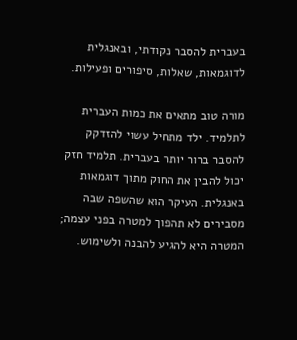בעברית להסבר נקודתי, ובאנגלית לדוגמאות, שאלות, סיפורים ופעילות.

מורה טוב מתאים את כמות העברית לתלמיד. ילד מתחיל עשוי להזדקק להסבר ברור יותר בעברית. תלמיד חזק יכול להבין את החוק מתוך דוגמאות באנגלית. העיקר הוא שהשפה שבה מסבירים לא תהפוך למטרה בפני עצמה; המטרה היא להגיע להבנה ולשימוש.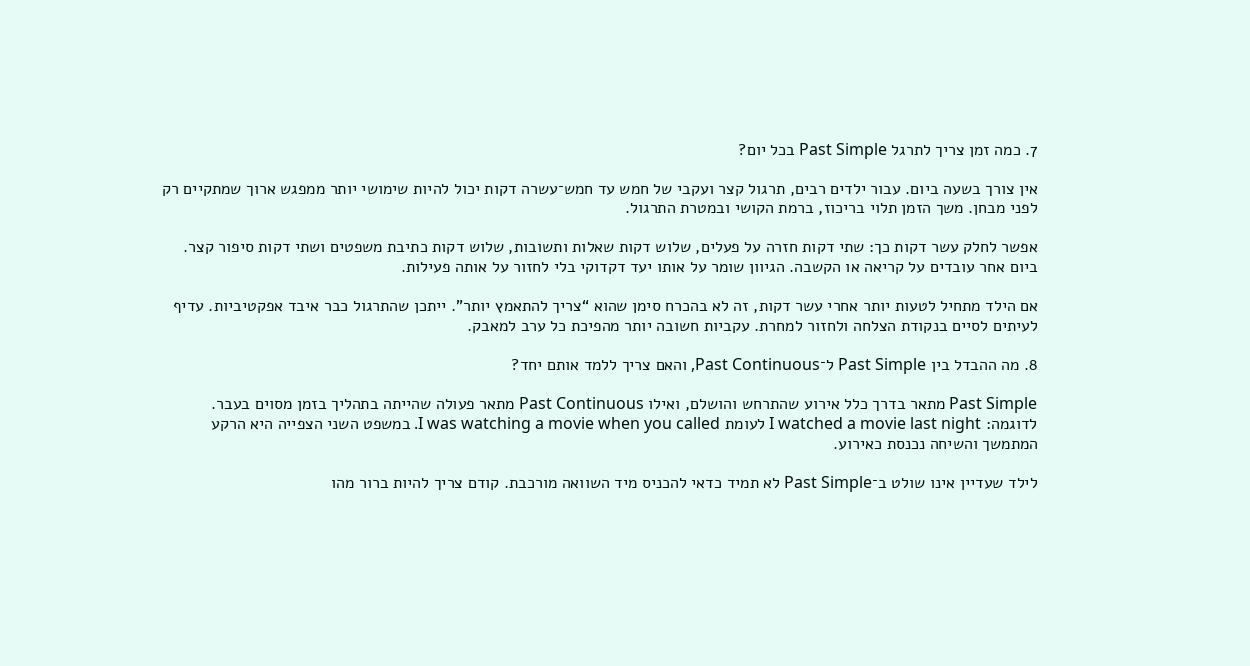7. כמה זמן צריך לתרגל Past Simple בכל יום?

אין צורך בשעה ביום. עבור ילדים רבים, תרגול קצר ועקבי של חמש עד חמש־עשרה דקות יכול להיות שימושי יותר ממפגש ארוך שמתקיים רק לפני מבחן. משך הזמן תלוי בריכוז, ברמת הקושי ובמטרת התרגול.

אפשר לחלק עשר דקות כך: שתי דקות חזרה על פעלים, שלוש דקות שאלות ותשובות, שלוש דקות כתיבת משפטים ושתי דקות סיפור קצר. ביום אחר עובדים על קריאה או הקשבה. הגיוון שומר על אותו יעד דקדוקי בלי לחזור על אותה פעילות.

אם הילד מתחיל לטעות יותר אחרי עשר דקות, זה לא בהכרח סימן שהוא “צריך להתאמץ יותר”. ייתכן שהתרגול כבר איבד אפקטיביות. עדיף לעיתים לסיים בנקודת הצלחה ולחזור למחרת. עקביות חשובה יותר מהפיכת כל ערב למאבק.

8. מה ההבדל בין Past Simple ל־Past Continuous, והאם צריך ללמד אותם יחד?

Past Simple מתאר בדרך כלל אירוע שהתרחש והושלם, ואילו Past Continuous מתאר פעולה שהייתה בתהליך בזמן מסוים בעבר. לדוגמה: I watched a movie last night לעומת I was watching a movie when you called. במשפט השני הצפייה היא הרקע המתמשך והשיחה נכנסת כאירוע.

לילד שעדיין אינו שולט ב־Past Simple לא תמיד כדאי להכניס מיד השוואה מורכבת. קודם צריך להיות ברור מהו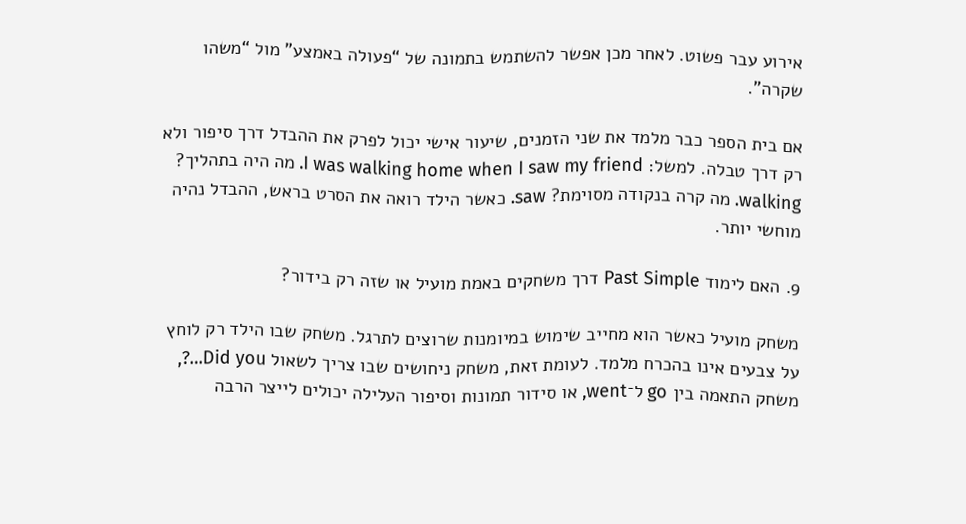אירוע עבר פשוט. לאחר מכן אפשר להשתמש בתמונה של “פעולה באמצע” מול “משהו שקרה”.

אם בית הספר כבר מלמד את שני הזמנים, שיעור אישי יכול לפרק את ההבדל דרך סיפור ולא רק דרך טבלה. למשל: I was walking home when I saw my friend. מה היה בתהליך? walking. מה קרה בנקודה מסוימת? saw. כאשר הילד רואה את הסרט בראש, ההבדל נהיה מוחשי יותר.

9. האם לימוד Past Simple דרך משחקים באמת מועיל או שזה רק בידור?

משחק מועיל כאשר הוא מחייב שימוש במיומנות שרוצים לתרגל. משחק שבו הילד רק לוחץ על צבעים אינו בהכרח מלמד. לעומת זאת, משחק ניחושים שבו צריך לשאול Did you…?, משחק התאמה בין go ל־went, או סידור תמונות וסיפור העלילה יכולים לייצר הרבה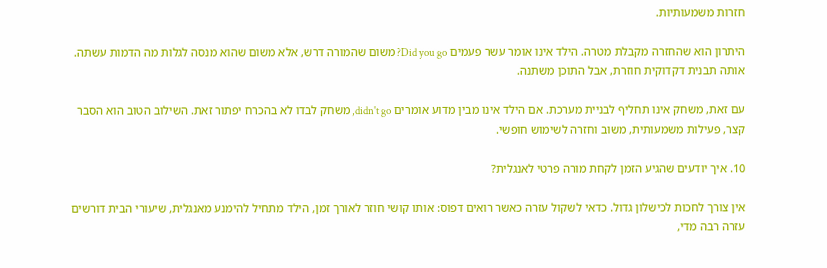חזרות משמעותיות.

היתרון הוא שהחזרה מקבלת מטרה. הילד אינו אומר עשר פעמים Did you go? משום שהמורה דרש, אלא משום שהוא מנסה לגלות מה הדמות עשתה. אותה תבנית דקדוקית חוזרת, אבל התוכן משתנה.

עם זאת, משחק אינו תחליף לבניית מערכת. אם הילד אינו מבין מדוע אומרים didn't go, משחק לבדו לא בהכרח יפתור זאת. השילוב הטוב הוא הסבר קצר, פעילות משמעותית, משוב וחזרה לשימוש חופשי.

10. איך יודעים שהגיע הזמן לקחת מורה פרטי לאנגלית?

אין צורך לחכות לכישלון גדול. כדאי לשקול עזרה כאשר רואים דפוס: אותו קושי חוזר לאורך זמן, הילד מתחיל להימנע מאנגלית, שיעורי הבית דורשים עזרה רבה מדי,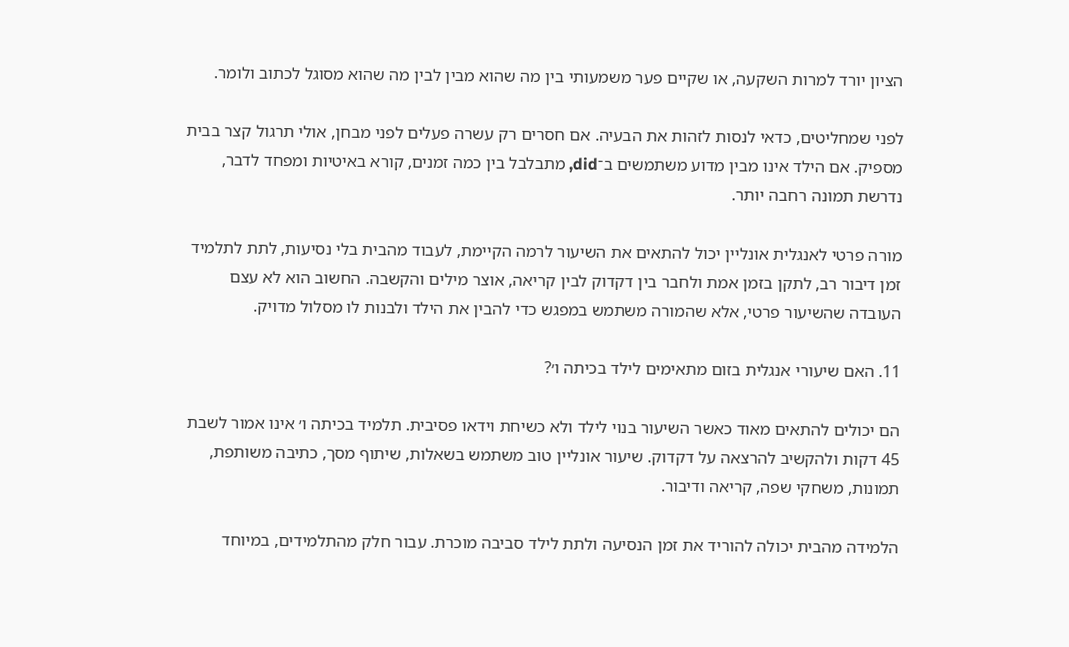הציון יורד למרות השקעה, או שקיים פער משמעותי בין מה שהוא מבין לבין מה שהוא מסוגל לכתוב ולומר.

לפני שמחליטים, כדאי לנסות לזהות את הבעיה. אם חסרים רק עשרה פעלים לפני מבחן, אולי תרגול קצר בבית מספיק. אם הילד אינו מבין מדוע משתמשים ב־did, מתבלבל בין כמה זמנים, קורא באיטיות ומפחד לדבר, נדרשת תמונה רחבה יותר.

מורה פרטי לאנגלית אונליין יכול להתאים את השיעור לרמה הקיימת, לעבוד מהבית בלי נסיעות, לתת לתלמיד זמן דיבור רב, לתקן בזמן אמת ולחבר בין דקדוק לבין קריאה, אוצר מילים והקשבה. החשוב הוא לא עצם העובדה שהשיעור פרטי, אלא שהמורה משתמש במפגש כדי להבין את הילד ולבנות לו מסלול מדויק.

11. האם שיעורי אנגלית בזום מתאימים לילד בכיתה ו׳?

הם יכולים להתאים מאוד כאשר השיעור בנוי לילד ולא כשיחת וידאו פסיבית. תלמיד בכיתה ו׳ אינו אמור לשבת 45 דקות ולהקשיב להרצאה על דקדוק. שיעור אונליין טוב משתמש בשאלות, שיתוף מסך, כתיבה משותפת, תמונות, משחקי שפה, קריאה ודיבור.

הלמידה מהבית יכולה להוריד את זמן הנסיעה ולתת לילד סביבה מוכרת. עבור חלק מהתלמידים, במיוחד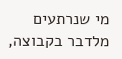מי שנרתעים מלדבר בקבוצה,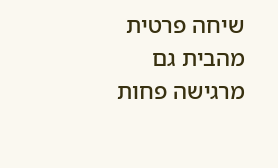שיחה פרטית מהבית גם מרגישה פחות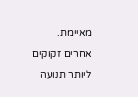מאיימת. אחרים זקוקים ליותר תנועה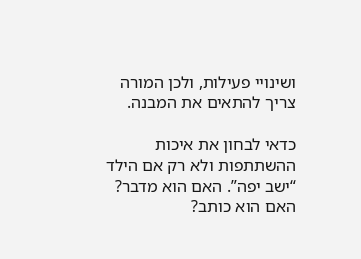ושינויי פעילות, ולכן המורה צריך להתאים את המבנה.

כדאי לבחון את איכות ההשתתפות ולא רק אם הילד “ישב יפה”. האם הוא מדבר? האם הוא כותב?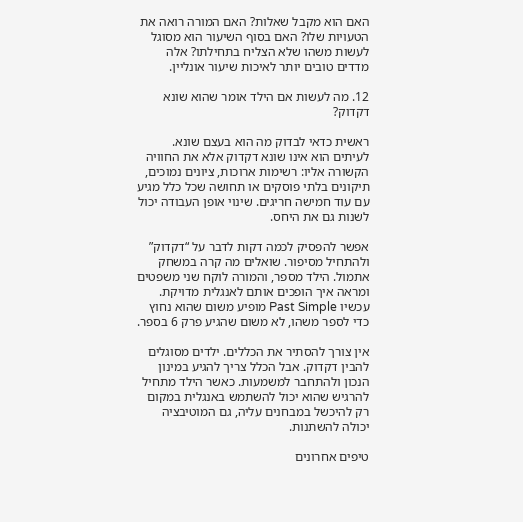האם הוא מקבל שאלות? האם המורה רואה את הטעויות שלו? האם בסוף השיעור הוא מסוגל לעשות משהו שלא הצליח בתחילתו? אלה מדדים טובים יותר לאיכות שיעור אונליין.

12. מה לעשות אם הילד אומר שהוא שונא דקדוק?

ראשית כדאי לבדוק מה הוא בעצם שונא. לעיתים הוא אינו שונא דקדוק אלא את החוויה הקשורה אליו: רשימות ארוכות, ציונים נמוכים, תיקונים בלתי פוסקים או תחושה שכל כלל מגיע עם עוד חמישה חריגים. שינוי אופן העבודה יכול לשנות גם את היחס.

אפשר להפסיק לכמה דקות לדבר על “דקדוק” ולהתחיל מסיפור. שואלים מה קרה במשחק אתמול. הילד מספר, והמורה לוקח שני משפטים ומראה איך הופכים אותם לאנגלית מדויקת. עכשיו Past Simple מופיע משום שהוא נחוץ כדי לספר משהו, לא משום שהגיע פרק 6 בספר.

אין צורך להסתיר את הכללים. ילדים מסוגלים להבין דקדוק. אבל הכלל צריך להגיע במינון הנכון ולהתחבר למשמעות. כאשר הילד מתחיל להרגיש שהוא יכול להשתמש באנגלית במקום רק להיכשל במבחנים עליה, גם המוטיבציה יכולה להשתנות.

טיפים אחרונים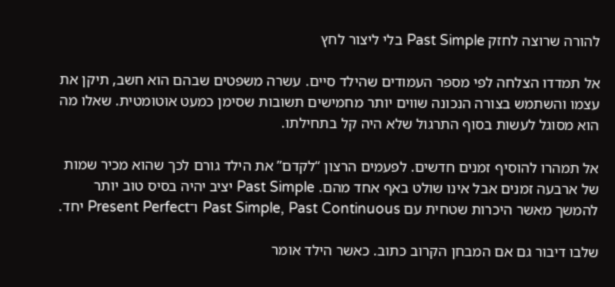להורה שרוצה לחזק Past Simple בלי ליצור לחץ

אל תמדדו הצלחה לפי מספר העמודים שהילד סיים. עשרה משפטים שבהם הוא חשב, תיקן את עצמו והשתמש בצורה הנכונה שווים יותר מחמישים תשובות שסימן כמעט אוטומטית. שאלו מה הוא מסוגל לעשות בסוף התרגול שלא היה קל בתחילתו.

אל תמהרו להוסיף זמנים חדשים. לפעמים הרצון “לקדם” את הילד גורם לכך שהוא מכיר שמות של ארבעה זמנים אבל אינו שולט באף אחד מהם. Past Simple יציב יהיה בסיס טוב יותר להמשך מאשר היכרות שטחית עם Past Simple, Past Continuous ו־Present Perfect יחד.

שלבו דיבור גם אם המבחן הקרוב כתוב. כאשר הילד אומר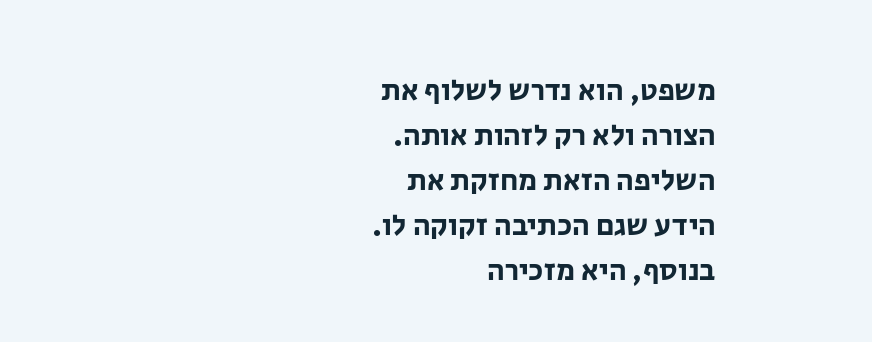משפט, הוא נדרש לשלוף את הצורה ולא רק לזהות אותה. השליפה הזאת מחזקת את הידע שגם הכתיבה זקוקה לו. בנוסף, היא מזכירה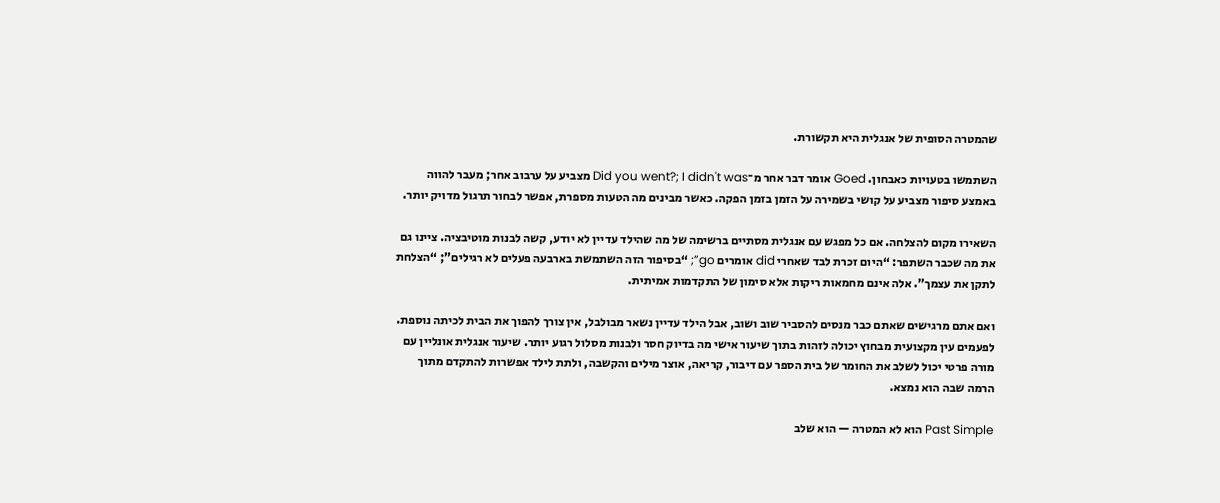שהמטרה הסופית של אנגלית היא תקשורת.

השתמשו בטעויות כאבחון. Goed אומר דבר אחר מ־Did you went?; I didn't was מצביע על ערבוב אחר; מעבר להווה באמצע סיפור מצביע על קושי בשמירה על הזמן בזמן הפקה. כאשר מבינים מה הטעות מספרת, אפשר לבחור תרגול מדויק יותר.

השאירו מקום להצלחה. אם כל מפגש עם אנגלית מסתיים ברשימה של מה שהילד עדיין לא יודע, קשה לבנות מוטיבציה. ציינו גם את מה שכבר השתפר: “היום זכרת לבד שאחרי did אומרים go”; “בסיפור הזה השתמשת בארבעה פעלים לא רגילים”; “הצלחת לתקן את עצמך”. אלה אינם מחמאות ריקות אלא סימון של התקדמות אמיתית.

ואם אתם מרגישים שאתם כבר מנסים להסביר שוב ושוב, אבל הילד עדיין נשאר מבולבל, אין צורך להפוך את הבית לכיתה נוספת. לפעמים עין מקצועית מבחוץ יכולה לזהות בתוך שיעור אישי מה בדיוק חסר ולבנות מסלול רגוע יותר. שיעור אנגלית אונליין עם מורה פרטי יכול לשלב את החומר של בית הספר עם דיבור, קריאה, אוצר מילים והקשבה, ולתת לילד אפשרות להתקדם מתוך הרמה שבה הוא נמצא.

Past Simple הוא לא המטרה — הוא שלב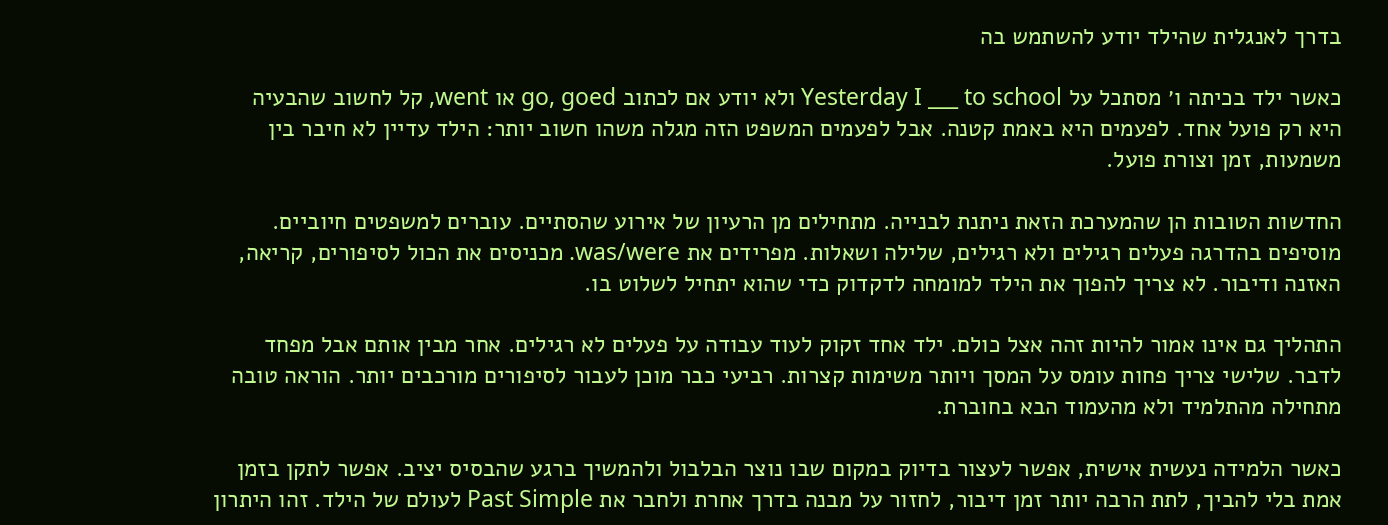בדרך לאנגלית שהילד יודע להשתמש בה

כאשר ילד בכיתה ו׳ מסתכל על Yesterday I ___ to school ולא יודע אם לכתוב go, goed או went, קל לחשוב שהבעיה היא רק פועל אחד. לפעמים היא באמת קטנה. אבל לפעמים המשפט הזה מגלה משהו חשוב יותר: הילד עדיין לא חיבר בין משמעות, זמן וצורת פועל.

החדשות הטובות הן שהמערכת הזאת ניתנת לבנייה. מתחילים מן הרעיון של אירוע שהסתיים. עוברים למשפטים חיוביים. מוסיפים בהדרגה פעלים רגילים ולא רגילים, שלילה ושאלות. מפרידים את was/were. מכניסים את הכול לסיפורים, קריאה, האזנה ודיבור. לא צריך להפוך את הילד למומחה לדקדוק כדי שהוא יתחיל לשלוט בו.

התהליך גם אינו אמור להיות זהה אצל כולם. ילד אחד זקוק לעוד עבודה על פעלים לא רגילים. אחר מבין אותם אבל מפחד לדבר. שלישי צריך פחות עומס על המסך ויותר משימות קצרות. רביעי כבר מוכן לעבור לסיפורים מורכבים יותר. הוראה טובה מתחילה מהתלמיד ולא מהעמוד הבא בחוברת.

כאשר הלמידה נעשית אישית, אפשר לעצור בדיוק במקום שבו נוצר הבלבול ולהמשיך ברגע שהבסיס יציב. אפשר לתקן בזמן אמת בלי להביך, לתת הרבה יותר זמן דיבור, לחזור על מבנה בדרך אחרת ולחבר את Past Simple לעולם של הילד. זהו היתרון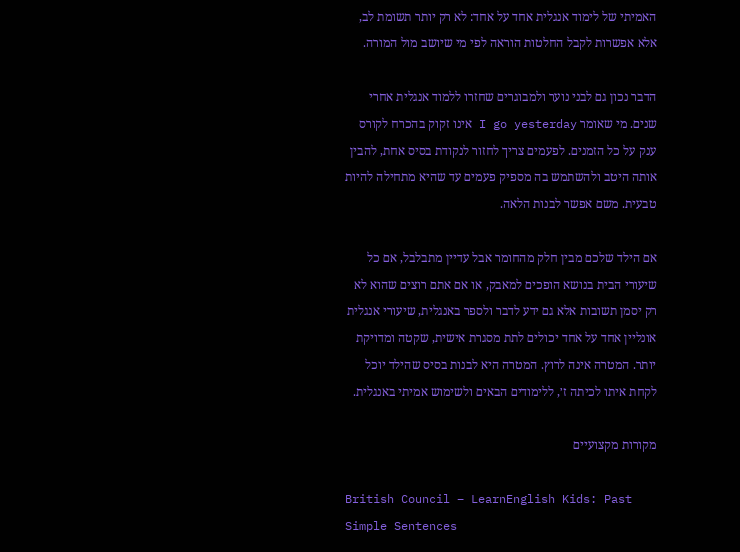האמיתי של לימוד אנגלית אחד על אחד: לא רק יותר תשומת לב, אלא אפשרות לקבל החלטות הוראה לפי מי שיושב מול המורה.

הדבר נכון גם לבני נוער ולמבוגרים שחזרו ללמוד אנגלית אחרי שנים. מי שאומר I go yesterday אינו זקוק בהכרח לקורס ענק על כל הזמנים. לפעמים צריך לחזור לנקודת בסיס אחת, להבין אותה היטב ולהשתמש בה מספיק פעמים עד שהיא מתחילה להיות טבעית. משם אפשר לבנות הלאה.

אם הילד שלכם מבין חלק מהחומר אבל עדיין מתבלבל, אם כל שיעורי הבית בנושא הופכים למאבק, או אם אתם רוצים שהוא לא רק יסמן תשובות אלא גם ידע לדבר ולספר באנגלית, שיעורי אנגלית אונליין אחד על אחד יכולים לתת מסגרת אישית, שקטה ומדויקת יותר. המטרה אינה לרוץ. המטרה היא לבנות בסיס שהילד יוכל לקחת איתו לכיתה ז׳, ללימודים הבאים ולשימוש אמיתי באנגלית.

מקורות מקצועיים

British Council – LearnEnglish Kids: Past Simple Sentences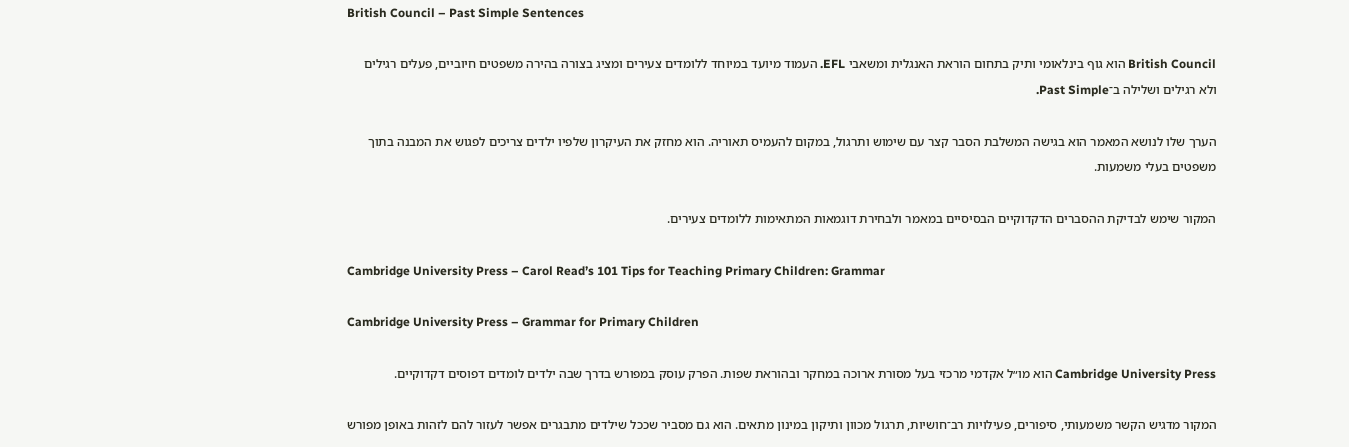British Council – Past Simple Sentences

British Council הוא גוף בינלאומי ותיק בתחום הוראת האנגלית ומשאבי EFL. העמוד מיועד במיוחד ללומדים צעירים ומציג בצורה בהירה משפטים חיוביים, פעלים רגילים ולא רגילים ושלילה ב־Past Simple.

הערך שלו לנושא המאמר הוא בגישה המשלבת הסבר קצר עם שימוש ותרגול, במקום להעמיס תאוריה. הוא מחזק את העיקרון שלפיו ילדים צריכים לפגוש את המבנה בתוך משפטים בעלי משמעות.

המקור שימש לבדיקת ההסברים הדקדוקיים הבסיסיים במאמר ולבחירת דוגמאות המתאימות ללומדים צעירים.

Cambridge University Press – Carol Read’s 101 Tips for Teaching Primary Children: Grammar

Cambridge University Press – Grammar for Primary Children

Cambridge University Press הוא מו״ל אקדמי מרכזי בעל מסורת ארוכה במחקר ובהוראת שפות. הפרק עוסק במפורש בדרך שבה ילדים לומדים דפוסים דקדוקיים.

המקור מדגיש הקשר משמעותי, סיפורים, פעילויות רב־חושיות, תרגול מכוון ותיקון במינון מתאים. הוא גם מסביר שככל שילדים מתבגרים אפשר לעזור להם לזהות באופן מפורש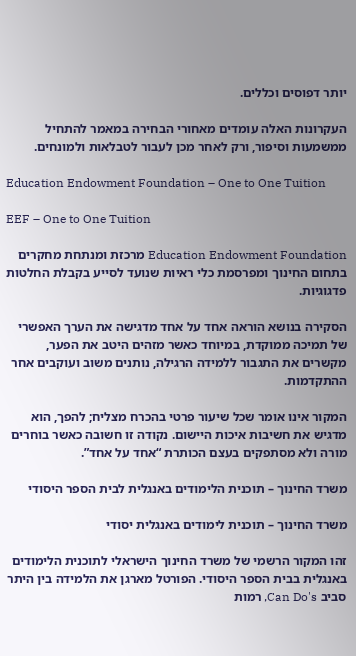יותר דפוסים וכללים.

העקרונות האלה עומדים מאחורי הבחירה במאמר להתחיל ממשמעות וסיפור, ורק לאחר מכן לעבור לטבלאות ולמונחים.

Education Endowment Foundation – One to One Tuition

EEF – One to One Tuition

Education Endowment Foundation מרכזת ומנתחת מחקרים בתחום החינוך ומפרסמת כלי ראיות שנועד לסייע בקבלת החלטות פדגוגיות.

הסקירה בנושא הוראה אחד על אחד מדגישה את הערך האפשרי של תמיכה ממוקדת, במיוחד כאשר מזהים היטב את הפער, מקשרים את התגבור ללמידה הרגילה, נותנים משוב ועוקבים אחר ההתקדמות.

המקור אינו אומר שכל שיעור פרטי בהכרח מצליח; להפך, הוא מדגיש את חשיבות איכות היישום. נקודה זו חשובה כאשר בוחרים מורה ולא מסתפקים בעצם הכותרת “אחד על אחד”.

משרד החינוך – תוכנית הלימודים באנגלית לבית הספר היסודי

משרד החינוך – תוכנית לימודים באנגלית יסודי

זהו המקור הרשמי של משרד החינוך הישראלי לתוכנית הלימודים באנגלית בבית הספר היסודי. הפורטל מארגן את הלמידה בין היתר סביב Can Do's, רמות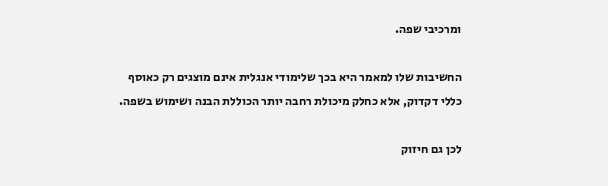ומרכיבי שפה.

החשיבות שלו למאמר היא בכך שלימודי אנגלית אינם מוצגים רק כאוסף כללי דקדוק, אלא כחלק מיכולת רחבה יותר הכוללת הבנה ושימוש בשפה.

לכן גם חיזוק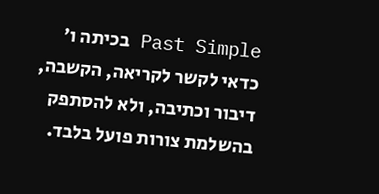Past Simple בכיתה ו׳ כדאי לקשר לקריאה, הקשבה, דיבור וכתיבה, ולא להסתפק בהשלמת צורות פועל בלבד.